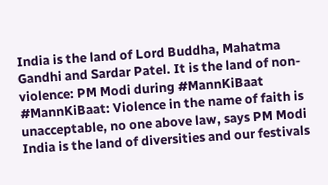India is the land of Lord Buddha, Mahatma Gandhi and Sardar Patel. It is the land of non-violence: PM Modi during #MannKiBaat
#MannKiBaat: Violence in the name of faith is unacceptable, no one above law, says PM Modi
India is the land of diversities and our festivals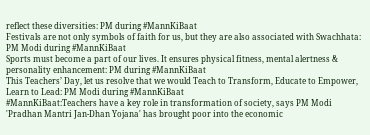reflect these diversities: PM during #MannKiBaat
Festivals are not only symbols of faith for us, but they are also associated with Swachhata: PM Modi during #MannKiBaat
Sports must become a part of our lives. It ensures physical fitness, mental alertness & personality enhancement: PM during #MannKiBaat
This Teachers’ Day, let us resolve that we would Teach to Transform, Educate to Empower, Learn to Lead: PM Modi during #MannKiBaat
#MannKiBaat:Teachers have a key role in transformation of society, says PM Modi
'Pradhan Mantri Jan-Dhan Yojana' has brought poor into the economic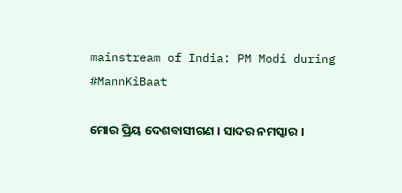mainstream of India: PM Modi during #MannKiBaat

ମୋର ପ୍ରିୟ ଦେଶବାସୀଗଣ । ସାଦର ନମସ୍କାର ।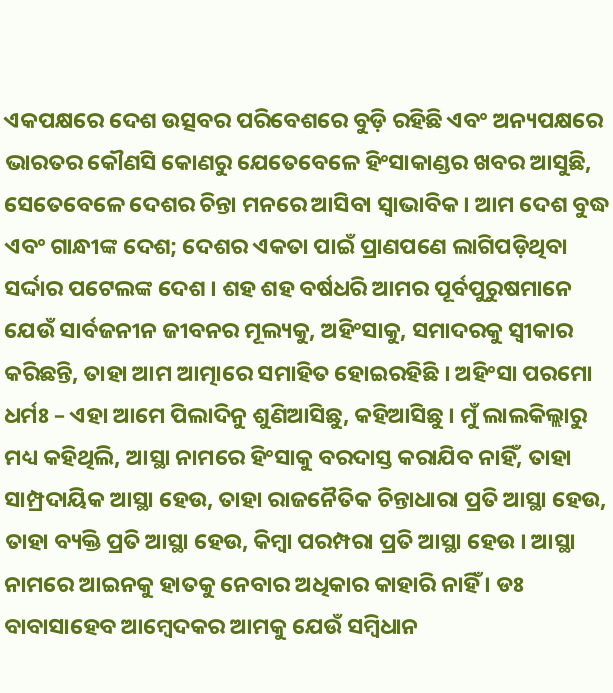ଏକପକ୍ଷରେ ଦେଶ ଉତ୍ସବର ପରିବେଶରେ ବୁଡ଼ି ରହିଛି ଏବଂ ଅନ୍ୟପକ୍ଷରେ ଭାରତର କୌଣସି କୋଣରୁ ଯେତେବେଳେ ହିଂସାକାଣ୍ଡର ଖବର ଆସୁଛି, ସେତେବେଳେ ଦେଶର ଚିନ୍ତା ମନରେ ଆସିବା ସ୍ୱାଭାବିକ । ଆମ ଦେଶ ବୁଦ୍ଧ ଏବଂ ଗାନ୍ଧୀଙ୍କ ଦେଶ; ଦେଶର ଏକତା ପାଇଁ ପ୍ରାଣପଣେ ଲାଗିପଡ଼ିଥିବା ସର୍ଦ୍ଦାର ପଟେଲଙ୍କ ଦେଶ । ଶହ ଶହ ବର୍ଷଧରି ଆମର ପୂର୍ବପୁରୁଷମାନେ ଯେଉଁ ସାର୍ବଜନୀନ ଜୀବନର ମୂଲ୍ୟକୁ, ଅହିଂସାକୁ, ସମାଦରକୁ ସ୍ୱୀକାର କରିଛନ୍ତି, ତାହା ଆମ ଆତ୍ମାରେ ସମାହିତ ହୋଇରହିଛି । ଅହିଂସା ପରମୋ ଧର୍ମଃ – ଏହା ଆମେ ପିଲାଦିନୁ ଶୁଣିଆସିଛୁ, କହିଆସିଛୁ । ମୁଁ ଲାଲକିଲ୍ଲାରୁ ମଧ୍ୟ କହିଥିଲି, ଆସ୍ଥା ନାମରେ ହିଂସାକୁ ବରଦାସ୍ତ କରାଯିବ ନାହିଁ, ତାହା ସାମ୍ପ୍ରଦାୟିକ ଆସ୍ଥା ହେଉ, ତାହା ରାଜନୈତିକ ଚିନ୍ତାଧାରା ପ୍ରତି ଆସ୍ଥା ହେଉ, ତାହା ବ୍ୟକ୍ତି ପ୍ରତି ଆସ୍ଥା ହେଉ, କିମ୍ବା ପରମ୍ପରା ପ୍ରତି ଆସ୍ଥା ହେଉ । ଆସ୍ଥା ନାମରେ ଆଇନକୁ ହାତକୁ ନେବାର ଅଧିକାର କାହାରି ନାହିଁ । ଡଃ ବାବାସାହେବ ଆମ୍ବେଦକର ଆମକୁ ଯେଉଁ ସମ୍ବିଧାନ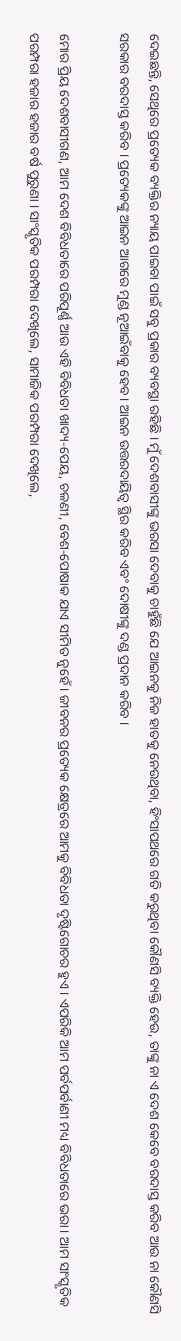ଦେଇଛନ୍ତି, ସେଥିରେ ପ୍ରତ୍ୟେକ ବ୍ୟକ୍ତିର ନ୍ୟାୟ ପାଇବା ପାଇଁ ସବୁ ପ୍ରକାର ବ୍ୟବସ୍ଥା ରହିଛି । ମୁଁ ଦେଶବାସୀଙ୍କୁ ଭରସା ଦେବାକୁ ଚାହୁଁଛି ଯେ ଆଇନକୁ ନିଜ ହାତକୁ ନେଉଥିବା, ହିଂସାପଥରେ ଗତି କରୁଥିବା କୌଣସି ବ୍ୟକ୍ତି ହେଉ, ତାଙ୍କୁ ନା ଏ ଦେଶ କେବେ ବରଦାସ୍ତ କରିବ ଆଉ ନା କୌଣସି ସରକାର ବରଦାସ୍ତ କରିବ । ପ୍ରତ୍ୟେକଙ୍କୁ ଆଇନ ଆଗରେ ମୁଣ୍ଡ ନୂଆଇଁବାକୁ ହେବ । ଆଇନ ଉତ୍ତରଦାୟିତ୍ୱ ସ୍ଥିର କରିବ ଏବଂ ଦୋଷୀଙ୍କୁ ଦଣ୍ଡ ପ୍ରଦାନ କରିବ ।

ମୋର ପ୍ରିୟ ଦେଶବାସୀଗଣ, ଆମ ଦେଶ ବିବିଧତାରେ ପରିପୂର୍ଣ୍ଣ ଆଉ ଏହି ବିବିଧତା ଖାଦ୍ୟ-ପେୟ, ଚଳଣୀ, ବେଶ-ପୋଷାକ ଯାଏ ସୀମିତ ନୁହେଁ । ଜୀବନର ପ୍ରତ୍ୟେକ କ୍ଷେତ୍ରରେ ଆମକୁ ବିବିଧତା ଦୃଷ୍ଟିଗୋଚର ହୁଏ । ଏପରିକି ଆମ ପର୍ବପର୍ବାଣୀ ମଧ୍ୟ ବିବିଧତାରେ ଭରା । ଆମ ସାଂସ୍କୃତିକ ପରମ୍ପରା ହଜାର ହଜାର ବର୍ଷ ପୁରୁଣା । ସାଂସ୍କୃତିକ ପରମ୍ପରା ଦେଖିଲେ, ସାମାଜିକ ପରମ୍ପରା ଦେଖିଲେ,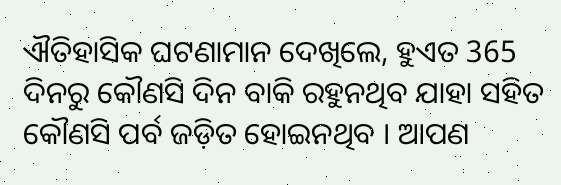ଐତିହାସିକ ଘଟଣାମାନ ଦେଖିଲେ, ହୁଏତ 365 ଦିନରୁ କୌଣସି ଦିନ ବାକି ରହୁନଥିବ ଯାହା ସହିତ କୌଣସି ପର୍ବ ଜଡ଼ିତ ହୋଇନଥିବ । ଆପଣ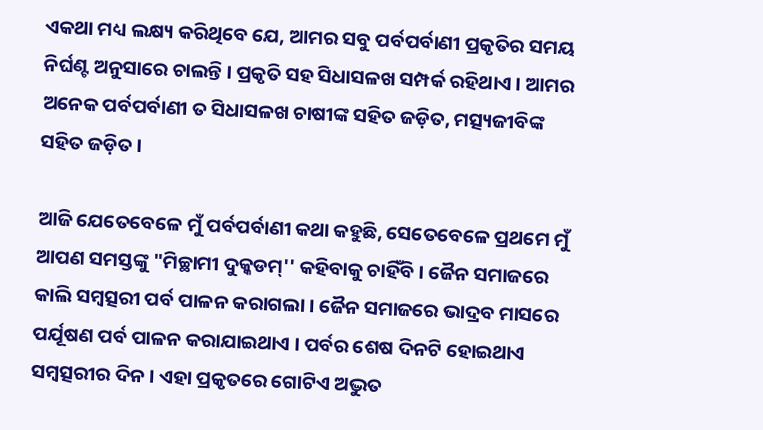ଏକଥା ମଧ୍ୟ ଲକ୍ଷ୍ୟ କରିଥିବେ ଯେ, ଆମର ସବୁ ପର୍ବପର୍ବାଣୀ ପ୍ରକୃତିର ସମୟ ନିର୍ଘଣ୍ଟ ଅନୁସାରେ ଚାଲନ୍ତି । ପ୍ରକୃତି ସହ ସିଧାସଳଖ ସମ୍ପର୍କ ରହିଥାଏ । ଆମର ଅନେକ ପର୍ବପର୍ବାଣୀ ତ ସିଧାସଳଖ ଚାଷୀଙ୍କ ସହିତ ଜଡ଼ିତ, ମତ୍ସ୍ୟଜୀବିଙ୍କ ସହିତ ଜଡ଼ିତ ।

ଆଜି ଯେତେବେଳେ ମୁଁ ପର୍ବପର୍ବାଣୀ କଥା କହୁଛି, ସେତେବେଳେ ପ୍ରଥମେ ମୁଁ ଆପଣ ସମସ୍ତଙ୍କୁ "ମିଚ୍ଛାମୀ ଦୁକ୍କଡମ୍'' କହିବାକୁ ଚାହିଁବି । ଜୈନ ସମାଜରେ କାଲି ସମ୍ବତ୍ସରୀ ପର୍ବ ପାଳନ କରାଗଲା । ଜୈନ ସମାଜରେ ଭାଦ୍ରବ ମାସରେ ପର୍ଯୂଷଣ ପର୍ବ ପାଳନ କରାଯାଇଥାଏ । ପର୍ବର ଶେଷ ଦିନଟି ହୋଇଥାଏ ସମ୍ବତ୍ସରୀର ଦିନ । ଏହା ପ୍ରକୃତରେ ଗୋଟିଏ ଅଦ୍ଭୁତ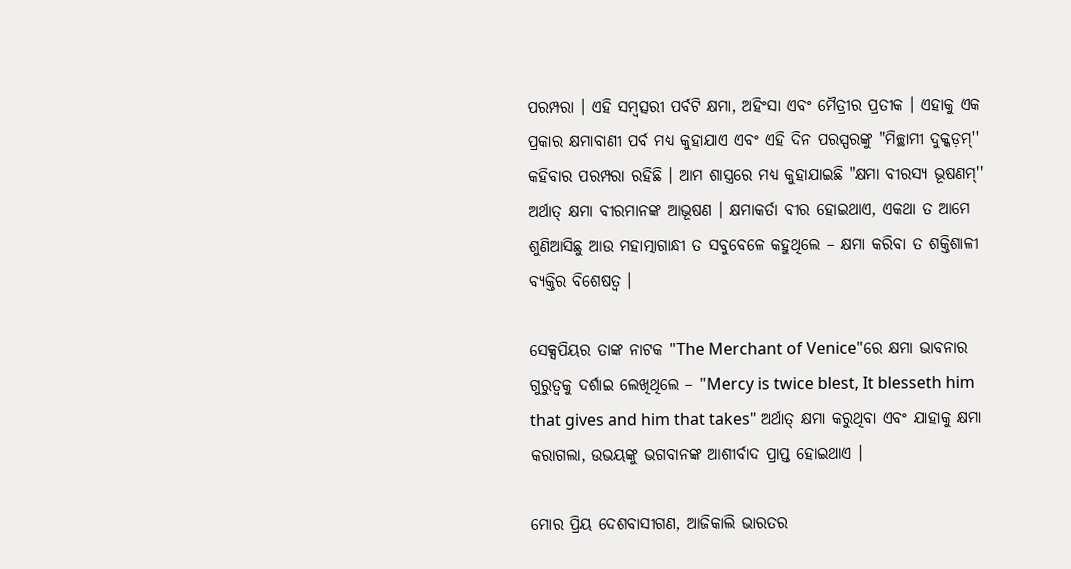ପରମ୍ପରା । ଏହି ସମ୍ବତ୍ସରୀ ପର୍ବଟି କ୍ଷମା, ଅହିଂସା ଏବଂ ମୈତ୍ରୀର ପ୍ରତୀକ । ଏହାକୁ ଏକ ପ୍ରକାର କ୍ଷମାବାଣୀ ପର୍ବ ମଧ୍ୟ କୁହାଯାଏ ଏବଂ ଏହି ଦିନ ପରସ୍ପରଙ୍କୁ "ମିଚ୍ଛାମୀ ଦୁକ୍କଡ଼ମ୍'' କହିବାର ପରମ୍ପରା ରହିଛି । ଆମ ଶାସ୍ତ୍ରରେ ମଧ୍ୟ କୁହାଯାଇଛି "କ୍ଷମା ବୀରସ୍ୟ ଭୂଷଣମ୍'' ଅର୍ଥାତ୍ କ୍ଷମା ବୀରମାନଙ୍କ ଆଭୂଷଣ । କ୍ଷମାକର୍ତା ବୀର ହୋଇଥାଏ, ଏକଥା ତ ଆମେ ଶୁଣିଆସିଛୁ ଆଉ ମହାତ୍ମାଗାନ୍ଧୀ ତ ସବୁବେଳେ କହୁଥିଲେ – କ୍ଷମା କରିବା ତ ଶକ୍ତିଶାଳୀ ବ୍ୟକ୍ତିର ବିଶେଷତ୍ୱ ।

ସେକ୍ସପିୟର ତାଙ୍କ ନାଟକ "The Merchant of Venice"ରେ କ୍ଷମା ଭାବନାର ଗୁରୁତ୍ୱକୁ ଦର୍ଶାଇ ଲେଖିଥିଲେ – "Mercy is twice blest, It blesseth him that gives and him that takes" ଅର୍ଥାତ୍ କ୍ଷମା କରୁଥିବା ଏବଂ ଯାହାକୁ କ୍ଷମା କରାଗଲା, ଉଭୟଙ୍କୁ ଭଗବାନଙ୍କ ଆଶୀର୍ବାଦ ପ୍ରାପ୍ତ ହୋଇଥାଏ ।

ମୋର ପ୍ରିୟ ଦେଶବାସୀଗଣ, ଆଜିକାଲି ଭାରତର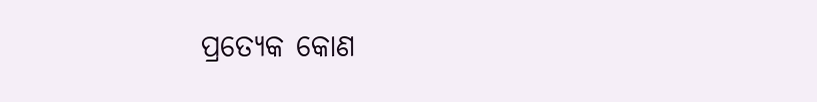ପ୍ରତ୍ୟେକ କୋଣ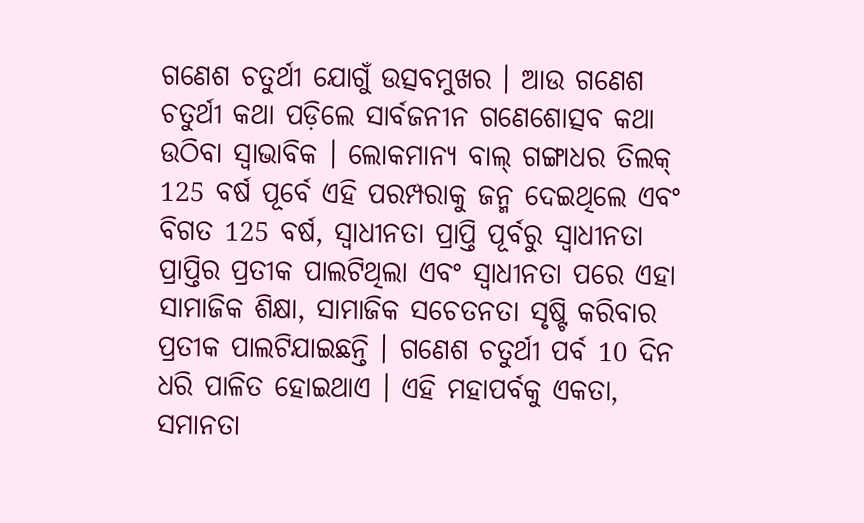ଗଣେଶ ଚତୁର୍ଥୀ ଯୋଗୁଁ ଉତ୍ସବମୁଖର । ଆଉ ଗଣେଶ ଚତୁର୍ଥୀ କଥା ପଡ଼ିଲେ ସାର୍ବଜନୀନ ଗଣେଶୋତ୍ସବ କଥା ଉଠିବା ସ୍ୱାଭାବିକ । ଲୋକମାନ୍ୟ ବାଲ୍ ଗଙ୍ଗାଧର ତିଲକ୍ 125 ବର୍ଷ ପୂର୍ବେ ଏହି ପରମ୍ପରାକୁ ଜନ୍ମ ଦେଇଥିଲେ ଏବଂ ବିଗତ 125 ବର୍ଷ, ସ୍ୱାଧୀନତା ପ୍ରାପ୍ତି ପୂର୍ବରୁ ସ୍ୱାଧୀନତା ପ୍ରାପ୍ତିର ପ୍ରତୀକ ପାଲଟିଥିଲା ଏବଂ ସ୍ୱାଧୀନତା ପରେ ଏହା ସାମାଜିକ ଶିକ୍ଷା, ସାମାଜିକ ସଚେତନତା ସୃଷ୍ଟି କରିବାର ପ୍ରତୀକ ପାଲଟିଯାଇଛନ୍ତି । ଗଣେଶ ଚତୁର୍ଥୀ ପର୍ବ 10 ଦିନ ଧରି ପାଳିତ ହୋଇଥାଏ । ଏହି ମହାପର୍ବକୁ ଏକତା, ସମାନତା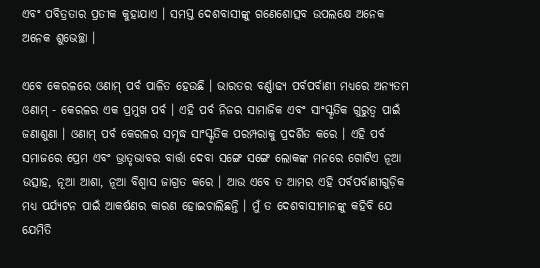ଏବଂ ପବିତ୍ରତାର ପ୍ରତୀକ କୁହାଯାଏ । ସମସ୍ତ ଦେଶବାସୀଙ୍କୁ ଗଣେଶୋତ୍ସବ ଉପଲକ୍ଷେ ଅନେକ ଅନେକ ଶୁଭେଚ୍ଛା ।

ଏବେ କେରଳରେ ଓଣାମ୍ ପର୍ବ ପାଳିତ ହେଉଛି । ଭାରତର ବର୍ଣ୍ଣାଢ୍ୟ ପର୍ବପର୍ବାଣୀ ମଧ୍ୟରେ ଅନ୍ୟତମ ଓଣାମ୍ - କେରଳର ଏକ ପ୍ରମୁଖ ପର୍ବ । ଏହି ପର୍ବ ନିଜର ସାମାଜିକ ଏବଂ ସାଂସ୍କୃତିକ ଗୁରୁତ୍ୱ ପାଇଁ ଜଣାଶୁଣା । ଓଣାମ୍ ପର୍ବ କେରଳର ସମୃଦ୍ଧ ସାଂସ୍କୃତିକ ପରମ୍ପରାକୁ ପ୍ରଦର୍ଶିତ କରେ । ଏହି ପର୍ବ ସମାଜରେ ପ୍ରେମ ଏବଂ ଭ୍ରାତୃଭାବର ବାର୍ତ୍ତା ଦେବା ସଙ୍ଗେ ସଙ୍ଗେ ଲୋକଙ୍କ ମନରେ ଗୋଟିଏ ନୂଆ ଉତ୍ସାହ, ନୂଆ ଆଶା, ନୂଆ ବିଶ୍ୱାସ ଜାଗ୍ରତ କରେ । ଆଉ ଏବେ ତ ଆମର ଏହି ପର୍ବପର୍ବାଣୀଗୁଡ଼ିକ ମଧ୍ୟ ପର୍ଯ୍ୟଟନ ପାଇଁ ଆକର୍ଷଣର କାରଣ ହୋଇଚାଲିଛନ୍ତି । ମୁଁ ତ ଦେଶବାସୀମାନଙ୍କୁ କହିବି ଯେ ଯେମିତି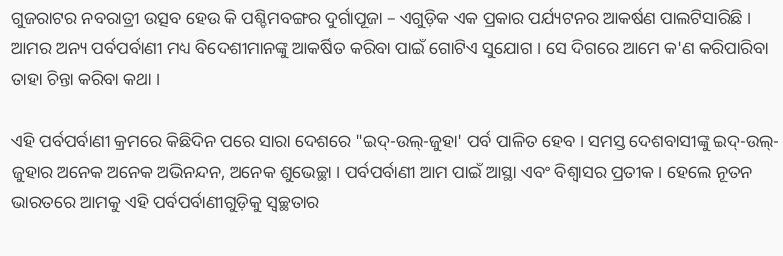ଗୁଜରାଟର ନବରାତ୍ରୀ ଉତ୍ସବ ହେଉ କି ପଶ୍ଚିମବଙ୍ଗର ଦୁର୍ଗାପୂଜା – ଏଗୁଡ଼ିକ ଏକ ପ୍ରକାର ପର୍ଯ୍ୟଟନର ଆକର୍ଷଣ ପାଲଟିସାରିଛି । ଆମର ଅନ୍ୟ ପର୍ବପର୍ବାଣୀ ମଧ୍ୟ ବିଦେଶୀମାନଙ୍କୁ ଆକର୍ଷିତ କରିବା ପାଇଁ ଗୋଟିଏ ସୁଯୋଗ । ସେ ଦିଗରେ ଆମେ କ'ଣ କରିପାରିବା ତାହା ଚିନ୍ତା କରିବା କଥା ।

ଏହି ପର୍ବପର୍ବାଣୀ କ୍ରମରେ କିଛିଦିନ ପରେ ସାରା ଦେଶରେ "ଇଦ୍-ଉଲ୍-ଜୁହା' ପର୍ବ ପାଳିତ ହେବ । ସମସ୍ତ ଦେଶବାସୀଙ୍କୁ ଇଦ୍-ଉଲ୍-ଜୁହାର ଅନେକ ଅନେକ ଅଭିନନ୍ଦନ, ଅନେକ ଶୁଭେଚ୍ଛା । ପର୍ବପର୍ବାଣୀ ଆମ ପାଇଁ ଆସ୍ଥା ଏବଂ ବିଶ୍ୱାସର ପ୍ରତୀକ । ହେଲେ ନୂତନ ଭାରତରେ ଆମକୁ ଏହି ପର୍ବପର୍ବାଣୀଗୁଡ଼ିକୁ ସ୍ୱଚ୍ଛତାର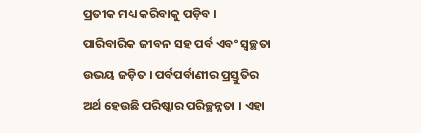ପ୍ରତୀକ ମଧ୍ୟ କରିବାକୁ ପଡ଼ିବ । ପାରିବାରିକ ଜୀବନ ସହ ପର୍ବ ଏବଂ ସ୍ୱଚ୍ଛତା ଉଭୟ ଜଡ଼ିତ । ପର୍ବପର୍ବାଣୀର ପ୍ରସ୍ତୁତିର ଅର୍ଥ ହେଉଛି ପରିଷ୍କାର ପରିଚ୍ଛନ୍ନତା । ଏହା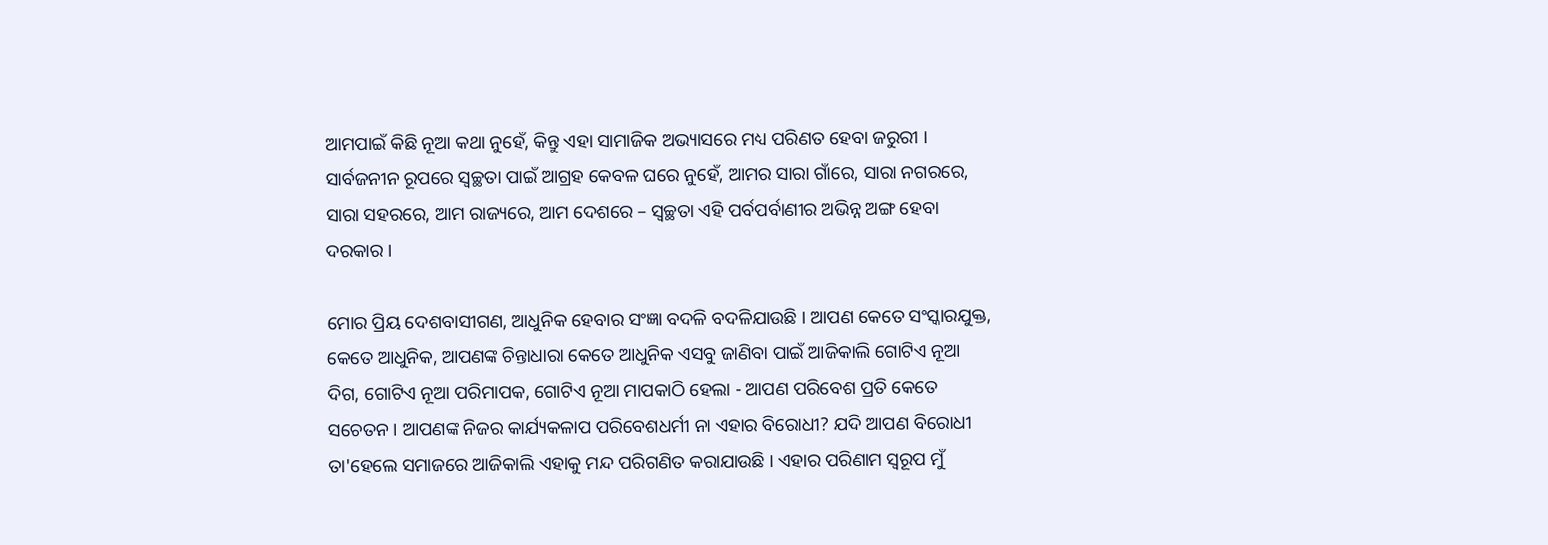ଆମପାଇଁ କିଛି ନୂଆ କଥା ନୁହେଁ, କିନ୍ତୁ ଏହା ସାମାଜିକ ଅଭ୍ୟାସରେ ମଧ୍ୟ ପରିଣତ ହେବା ଜରୁରୀ । ସାର୍ବଜନୀନ ରୂପରେ ସ୍ୱଚ୍ଛତା ପାଇଁ ଆଗ୍ରହ କେବଳ ଘରେ ନୁହେଁ, ଆମର ସାରା ଗାଁରେ, ସାରା ନଗରରେ, ସାରା ସହରରେ, ଆମ ରାଜ୍ୟରେ, ଆମ ଦେଶରେ – ସ୍ୱଚ୍ଛତା ଏହି ପର୍ବପର୍ବାଣୀର ଅଭିନ୍ନ ଅଙ୍ଗ ହେବା ଦରକାର ।

ମୋର ପ୍ରିୟ ଦେଶବାସୀଗଣ, ଆଧୁନିକ ହେବାର ସଂଜ୍ଞା ବଦଳି ବଦଳିଯାଉଛି । ଆପଣ କେତେ ସଂସ୍କାରଯୁକ୍ତ, କେତେ ଆଧୁନିକ, ଆପଣଙ୍କ ଚିନ୍ତାଧାରା କେତେ ଆଧୁନିକ ଏସବୁ ଜାଣିବା ପାଇଁ ଆଜିକାଲି ଗୋଟିଏ ନୂଆ ଦିଗ, ଗୋଟିଏ ନୂଆ ପରିମାପକ, ଗୋଟିଏ ନୂଆ ମାପକାଠି ହେଲା - ଆପଣ ପରିବେଶ ପ୍ରତି କେତେ ସଚେତନ । ଆପଣଙ୍କ ନିଜର କାର୍ଯ୍ୟକଳାପ ପରିବେଶଧର୍ମୀ ନା ଏହାର ବିରୋଧୀ? ଯଦି ଆପଣ ବିରୋଧୀ ତା'ହେଲେ ସମାଜରେ ଆଜିକାଲି ଏହାକୁ ମନ୍ଦ ପରିଗଣିତ କରାଯାଉଛି । ଏହାର ପରିଣାମ ସ୍ୱରୂପ ମୁଁ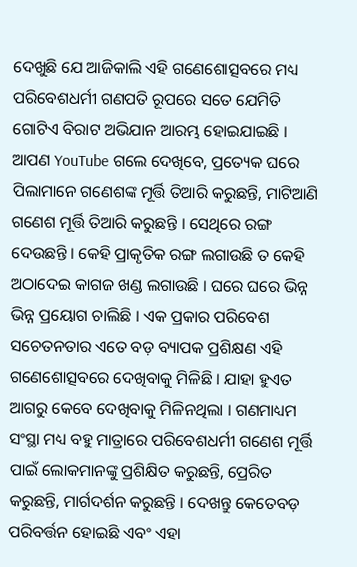ଦେଖୁଛି ଯେ ଆଜିକାଲି ଏହି ଗଣେଶୋତ୍ସବରେ ମଧ୍ୟ ପରିବେଶଧର୍ମୀ ଗଣପତି ରୂପରେ ସତେ ଯେମିତି ଗୋଟିଏ ବିରାଟ ଅଭିଯାନ ଆରମ୍ଭ ହୋଇଯାଇଛି । ଆପଣ YouTube ଗଲେ ଦେଖିବେ, ପ୍ରତ୍ୟେକ ଘରେ ପିଲାମାନେ ଗଣେଶଙ୍କ ମୂର୍ତ୍ତି ତିଆରି କରୁଛନ୍ତି, ମାଟିଆଣି ଗଣେଶ ମୂର୍ତ୍ତି ତିଆରି କରୁଛନ୍ତି । ସେଥିରେ ରଙ୍ଗ ଦେଉଛନ୍ତି । କେହି ପ୍ରାକୃତିକ ରଙ୍ଗ ଲଗାଉଛି ତ କେହି ଅଠାଦେଇ କାଗଜ ଖଣ୍ଡ ଲଗାଉଛି । ଘରେ ଘରେ ଭିନ୍ନ ଭିନ୍ନ ପ୍ରୟୋଗ ଚାଲିଛି । ଏକ ପ୍ରକାର ପରିବେଶ ସଚେତନତାର ଏତେ ବଡ଼ ବ୍ୟାପକ ପ୍ରଶିକ୍ଷଣ ଏହି ଗଣେଶୋତ୍ସବରେ ଦେଖିବାକୁ ମିଳିଛି । ଯାହା ହୁଏତ ଆଗରୁ କେବେ ଦେଖିବାକୁ ମିଳିନଥିଲା । ଗଣମାଧ୍ୟମ ସଂସ୍ଥା ମଧ୍ୟ ବହୁ ମାତ୍ରାରେ ପରିବେଶଧର୍ମୀ ଗଣେଶ ମୂର୍ତ୍ତି ପାଇଁ ଲୋକମାନଙ୍କୁ ପ୍ରଶିକ୍ଷିତ କରୁଛନ୍ତି, ପ୍ରେରିତ କରୁଛନ୍ତି, ମାର୍ଗଦର୍ଶନ କରୁଛନ୍ତି । ଦେଖନ୍ତୁ କେତେବଡ଼ ପରିବର୍ତ୍ତନ ହୋଇଛି ଏବଂ ଏହା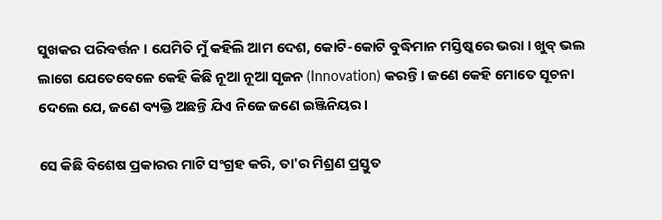ସୁଖକର ପରିବର୍ତ୍ତନ । ଯେମିତି ମୁଁ କହିଲି ଆମ ଦେଶ, କୋଟି-କୋଟି ବୁଦ୍ଧିମାନ ମସ୍ତିଷ୍କରେ ଭରା । ଖୁବ୍ ଭଲ ଲାଗେ ଯେତେବେଳେ କେହି କିଛି ନୂଆ ନୂଆ ସୃଜନ (Innovation) କରନ୍ତି । ଜଣେ କେହି ମୋତେ ସୂଚନା ଦେଲେ ଯେ, ଜଣେ ବ୍ୟକ୍ତି ଅଛନ୍ତି ଯିଏ ନିଜେ ଜଣେ ଇଞ୍ଜିନିୟର ।

ସେ କିଛି ବିଶେଷ ପ୍ରକାରର ମାଟି ସଂଗ୍ରହ କରି, ତା'ର ମିଶ୍ରଣ ପ୍ରସ୍ତୁତ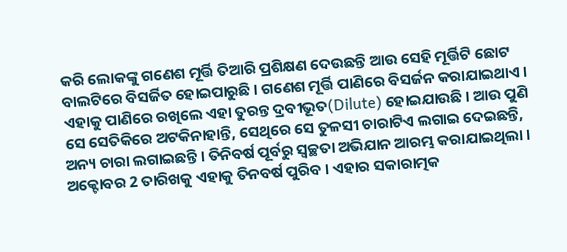କରି ଲୋକଙ୍କୁ ଗଣେଶ ମୂର୍ତ୍ତି ତିଆରି ପ୍ରଶିକ୍ଷଣ ଦେଉଛନ୍ତି ଆଉ ସେହି ମୂର୍ତ୍ତିଟି ଛୋଟ ବାଲଟିରେ ବିସର୍ଜିତ ହୋଇପାରୁଛି । ଗଣେଶ ମୂର୍ତ୍ତି ପାଣିରେ ବିସର୍ଜନ କରାଯାଇଥାଏ । ଏହାକୁ ପାଣିରେ ରଖିଲେ ଏହା ତୁରନ୍ତ ଦ୍ରବୀଭୂତ(Dilute) ହୋଇଯାଉଛି । ଆଉ ପୁଣି ସେ ସେତିକିରେ ଅଟକିନାହାନ୍ତି, ସେଥିରେ ସେ ତୁଳସୀ ଚାରାଟିଏ ଲଗାଇ ଦେଇଛନ୍ତି, ଅନ୍ୟ ଚାରା ଲଗାଇଛନ୍ତି । ତିନିବର୍ଷ ପୂର୍ବରୁ ସ୍ୱଚ୍ଛତା ଅଭିଯାନ ଆରମ୍ଭ କରାଯାଇଥିଲା । ଅକ୍ଟୋବର 2 ତାରିଖକୁ ଏହାକୁ ତିନବର୍ଷ ପୁରିବ । ଏହାର ସକାରାତ୍ମକ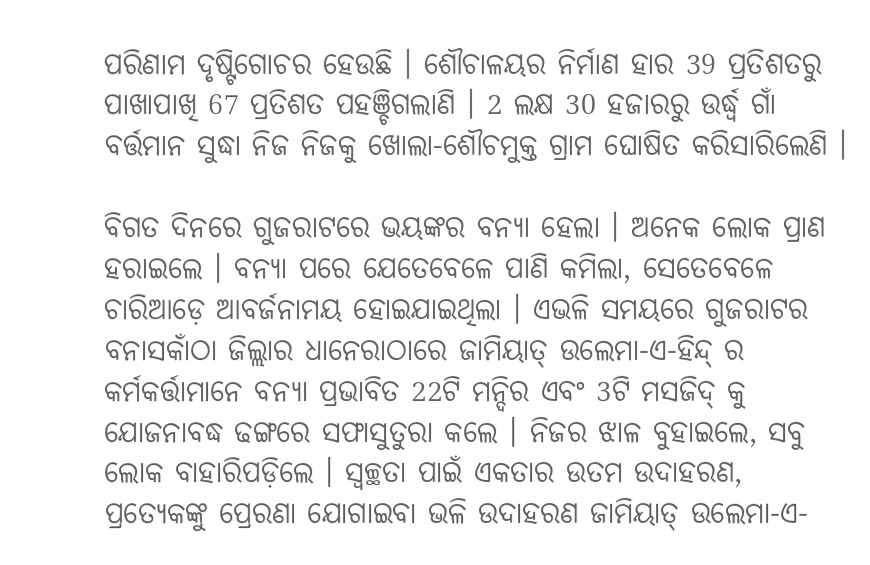ପରିଣାମ ଦୃଷ୍ଟିଗୋଚର ହେଉଛି । ଶୌଚାଳୟର ନିର୍ମାଣ ହାର 39 ପ୍ରତିଶତରୁ ପାଖାପାଖି 67 ପ୍ରତିଶତ ପହଞ୍ଚିଗଲାଣି । 2 ଲକ୍ଷ 30 ହଜାରରୁ ଉର୍ଦ୍ଧ୍ଵ ଗାଁ ବର୍ତ୍ତମାନ ସୁଦ୍ଧା ନିଜ ନିଜକୁ ଖୋଲା-ଶୌଚମୁକ୍ତ ଗ୍ରାମ ଘୋଷିତ କରିସାରିଲେଣି ।

ବିଗତ ଦିନରେ ଗୁଜରାଟରେ ଭୟଙ୍କର ବନ୍ୟା ହେଲା । ଅନେକ ଲୋକ ପ୍ରାଣ ହରାଇଲେ । ବନ୍ୟା ପରେ ଯେତେବେଳେ ପାଣି କମିଲା, ସେତେବେଳେ ଚାରିଆଡ଼େ ଆବର୍ଜନାମୟ ହୋଇଯାଇଥିଲା । ଏଭଳି ସମୟରେ ଗୁଜରାଟର ବନାସକାଁଠା ଜିଲ୍ଲାର ଧାନେରାଠାରେ ଜାମିୟାତ୍ ଉଲେମା-ଏ-ହିନ୍ଦ୍ ର କର୍ମକର୍ତ୍ତାମାନେ ବନ୍ୟା ପ୍ରଭାବିତ 22ଟି ମନ୍ଦିର ଏବଂ 3ଟି ମସଜିଦ୍ କୁ ଯୋଜନାବଦ୍ଧ ଢଙ୍ଗରେ ସଫାସୁତୁରା କଲେ । ନିଜର ଝାଳ ବୁହାଇଲେ, ସବୁ ଲୋକ ବାହାରିପଡ଼ିଲେ । ସ୍ୱଚ୍ଛତା ପାଇଁ ଏକତାର ଉତମ ଉଦାହରଣ, ପ୍ରତ୍ୟେକଙ୍କୁ ପ୍ରେରଣା ଯୋଗାଇବା ଭଳି ଉଦାହରଣ ଜାମିୟାତ୍ ଉଲେମା-ଏ-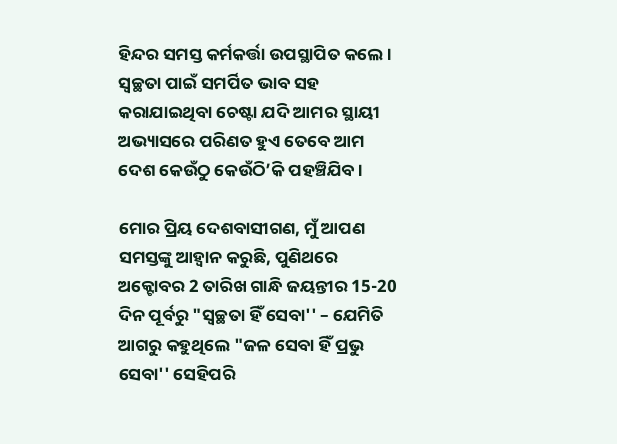ହିନ୍ଦର ସମସ୍ତ କର୍ମକର୍ତ୍ତା ଉପସ୍ଥାପିତ କଲେ । ସ୍ୱଚ୍ଛତା ପାଇଁ ସମର୍ପିତ ଭାବ ସହ କରାଯାଇଥିବା ଚେଷ୍ଟା ଯଦି ଆମର ସ୍ଥାୟୀ ଅଭ୍ୟାସରେ ପରିଣତ ହୁଏ ତେବେ ଆମ ଦେଶ କେଉଁଠୁ କେଉଁଠି’କି ପହଞ୍ଚିଯିବ ।

ମୋର ପ୍ରିୟ ଦେଶବାସୀଗଣ, ମୁଁ ଆପଣ ସମସ୍ତଙ୍କୁ ଆହ୍ୱାନ କରୁଛି, ପୁଣିଥରେ ଅକ୍ଟୋବର 2 ତାରିଖ ଗାନ୍ଧି ଜୟନ୍ତୀର 15-20 ଦିନ ପୂର୍ବରୁ "ସ୍ୱଚ୍ଛତା ହିଁ ସେବା'' – ଯେମିତି ଆଗରୁ କହୁଥିଲେ "ଜଳ ସେବା ହିଁ ପ୍ରଭୁ ସେବା'' ସେହିପରି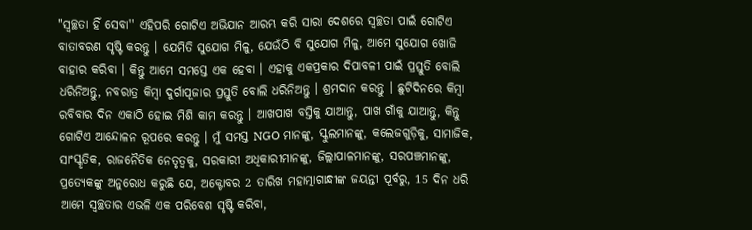"ସ୍ୱଚ୍ଛତା ହିଁ ସେବା'' ଏହିପରି ଗୋଟିଏ ଅଭିଯାନ ଆରମ୍ଭ କରି ସାରା ଦେଶରେ ସ୍ୱଚ୍ଛତା ପାଇଁ ଗୋଟିଏ ବାତାବରଣ ସୃଷ୍ଟି କରନ୍ତୁ । ଯେମିତି ସୁଯୋଗ ମିଳୁ, ଯେଉଁଠି ବି ସୁଯୋଗ ମିଳୁ, ଆମେ ସୁଯୋଗ ଖୋଜି ବାହାର କରିବା । କିନ୍ତୁ ଆମେ ସମସ୍ତେ ଏକ ହେବା । ଏହାକୁ ଏକପ୍ରକାର ଦିପାବଳୀ ପାଇଁ ପ୍ରସ୍ତୁତି ବୋଲି ଧରିନିଅନ୍ତୁ, ନବରାତ୍ର କିମ୍ବା ଦୁର୍ଗାପୂଜାର ପ୍ରସ୍ତୁତି ବୋଲି ଧରିନିଅନ୍ତୁ । ଶ୍ରମଦାନ କରନ୍ତୁ । ଛୁଟିଦିନରେ କିମ୍ବା ରବିବାର ଦିନ ଏକାଠି ହୋଇ ମିଶି କାମ କରନ୍ତୁ । ଆଖପାଖ ବସ୍ତିକୁ ଯାଆନ୍ତୁ, ପାଖ ଗାଁକୁ ଯାଆନ୍ତୁ, କିନ୍ତୁ ଗୋଟିଏ ଆନ୍ଦୋଳନ ରୂପରେ କରନ୍ତୁ । ମୁଁ ସମସ୍ତ NGO ମାନଙ୍କୁ, ସ୍କୁଲମାନଙ୍କୁ, କଲେଜଗୁଡ଼ିକୁ, ସାମାଜିକ, ସାଂସ୍କୃତିକ, ରାଜନୈତିକ ନେତୃତ୍ୱକୁ, ସରକାରୀ ଅଧିକାରୀମାନଙ୍କୁ, ଜିଲ୍ଲାପାଳମାନଙ୍କୁ, ସରପଞ୍ଚମାନଙ୍କୁ, ପ୍ରତ୍ୟେକଙ୍କୁ ଅନୁରୋଧ କରୁଛି ଯେ, ଅକ୍ଟୋବର 2 ତାରିଖ ମହାତ୍ମାଗାନ୍ଧୀଙ୍କ ଜୟନ୍ତୀ ପୂର୍ବରୁ, 15 ଦିନ ଧରି ଆମେ ସ୍ୱଚ୍ଛତାର ଏଭଳି ଏକ ପରିବେଶ ସୃଷ୍ଟି କରିବା,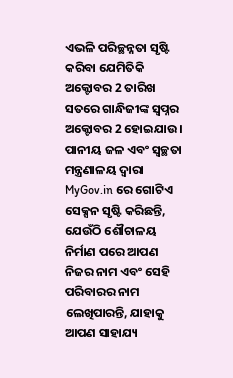ଏଭଳି ପରିଚ୍ଛନ୍ନତା ସୃଷ୍ଟି କରିବା ଯେମିତିକି ଅକ୍ଟୋବର 2 ତାରିଖ ସତରେ ଗାନ୍ଧିଜୀଙ୍କ ସ୍ୱପ୍ନର ଅକ୍ଟୋବର 2 ହୋଇଯାଉ । ପାନୀୟ ଜଳ ଏବଂ ସ୍ୱଚ୍ଛତା ମନ୍ତ୍ରଣାଳୟ ଦ୍ୱାରା MyGov.in ରେ ଗୋଟିଏ ସେକ୍ସନ ସୃଷ୍ଟି କରିଛନ୍ତି, ଯେଉଁଠି ଶୌଚାଳୟ ନିର୍ମାଣ ପରେ ଆପଣ ନିଜର ନାମ ଏବଂ ସେହି ପରିବାରର ନାମ ଲେଖିପାରନ୍ତି, ଯାହାକୁ ଆପଣ ସାହାଯ୍ୟ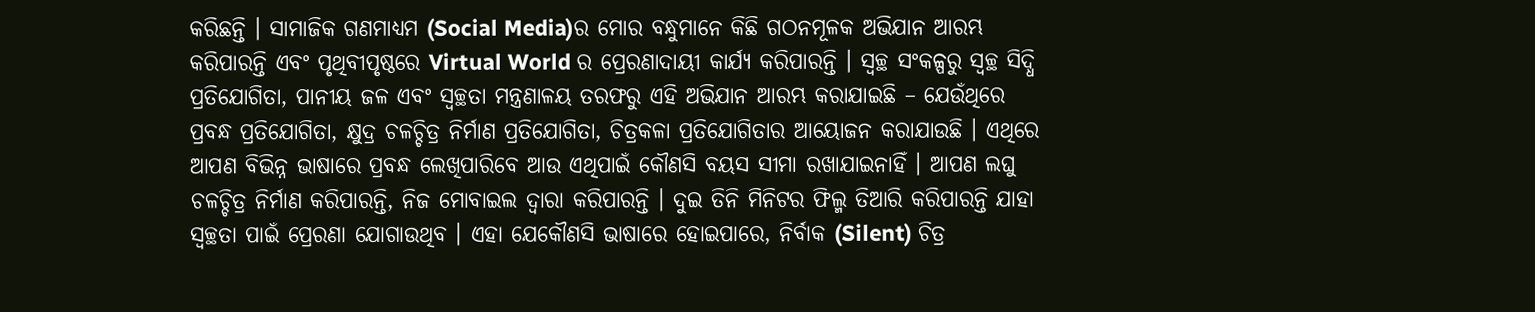କରିଛନ୍ତି । ସାମାଜିକ ଗଣମାଧ୍ୟମ (Social Media)ର ମୋର ବନ୍ଧୁମାନେ କିଛି ଗଠନମୂଳକ ଅଭିଯାନ ଆରମ୍ଭ କରିପାରନ୍ତି ଏବଂ ପୃଥିବୀପୃଷ୍ଠରେ Virtual World ର ପ୍ରେରଣାଦାୟୀ କାର୍ଯ୍ୟ କରିପାରନ୍ତି । ସ୍ୱଚ୍ଛ ସଂକଳ୍ପରୁ ସ୍ୱଚ୍ଛ ସିଦ୍ଧି ପ୍ରତିଯୋଗିତା, ପାନୀୟ ଜଳ ଏବଂ ସ୍ୱଚ୍ଛତା ମନ୍ତ୍ରଣାଳୟ ତରଫରୁ ଏହି ଅଭିଯାନ ଆରମ୍ଭ କରାଯାଇଛି – ଯେଉଁଥିରେ ପ୍ରବନ୍ଧ ପ୍ରତିଯୋଗିତା, କ୍ଷୁଦ୍ର ଚଳଚ୍ଚିତ୍ର ନିର୍ମାଣ ପ୍ରତିଯୋଗିତା, ଚିତ୍ରକଳା ପ୍ରତିଯୋଗିତାର ଆୟୋଜନ କରାଯାଉଛି । ଏଥିରେ ଆପଣ ବିଭିନ୍ନ ଭାଷାରେ ପ୍ରବନ୍ଧ ଲେଖିପାରିବେ ଆଉ ଏଥିପାଇଁ କୌଣସି ବୟସ ସୀମା ରଖାଯାଇନାହିଁ । ଆପଣ ଲଘୁ ଚଳଚ୍ଚିତ୍ର ନିର୍ମାଣ କରିପାରନ୍ତି, ନିଜ ମୋବାଇଲ ଦ୍ୱାରା କରିପାରନ୍ତି । ଦୁଇ ତିନି ମିନିଟର ଫିଲ୍ମ ତିଆରି କରିପାରନ୍ତି ଯାହା ସ୍ୱଚ୍ଛତା ପାଇଁ ପ୍ରେରଣା ଯୋଗାଉଥିବ । ଏହା ଯେକୌଣସି ଭାଷାରେ ହୋଇପାରେ, ନିର୍ବାକ (Silent) ଚିତ୍ର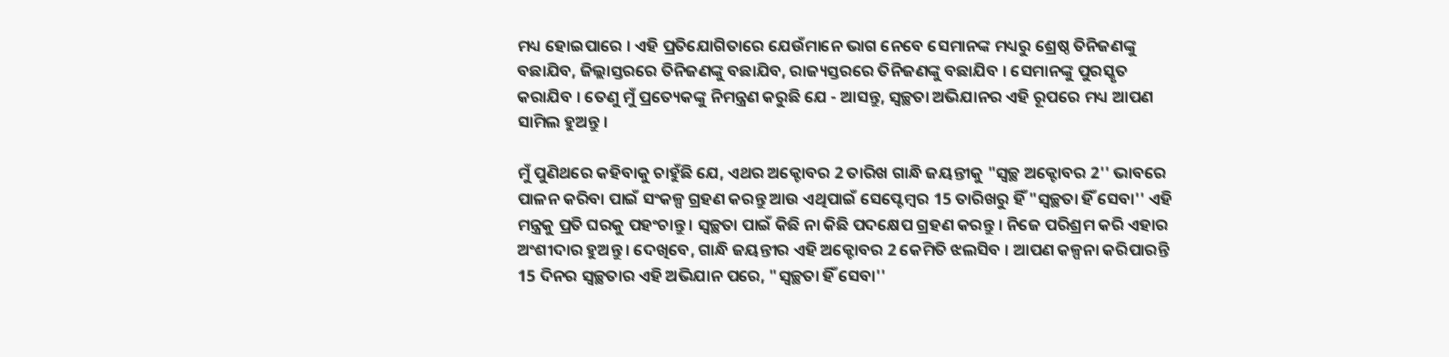ମଧ୍ୟ ହୋଇପାରେ । ଏହି ପ୍ରତିଯୋଗିତାରେ ଯେଉଁମାନେ ଭାଗ ନେବେ ସେମାନଙ୍କ ମଧ୍ୟରୁ ଶ୍ରେଷ୍ଠ ତିନିଜଣଙ୍କୁ ବଛାଯିବ, ଜିଲ୍ଲାସ୍ତରରେ ତିନିଜଣଙ୍କୁ ବଛାଯିବ, ରାଜ୍ୟସ୍ତରରେ ତିନିଜଣଙ୍କୁ ବଛାଯିବ । ସେମାନଙ୍କୁ ପୁରସ୍କୃତ କରାଯିବ । ତେଣୁ ମୁଁ ପ୍ରତ୍ୟେକଙ୍କୁ ନିମନ୍ତ୍ରଣ କରୁଛି ଯେ - ଆସନ୍ତୁ, ସ୍ୱଚ୍ଛତା ଅଭିଯାନର ଏହି ରୂପରେ ମଧ୍ୟ ଆପଣ ସାମିଲ ହୁଅନ୍ତୁ ।

ମୁଁ ପୁଣିଥରେ କହିବାକୁ ଚାହୁଁଛି ଯେ, ଏଥର ଅକ୍ଟୋବର 2 ତାରିଖ ଗାନ୍ଧି ଜୟନ୍ତୀକୁ "ସ୍ୱଚ୍ଛ ଅକ୍ଟୋବର 2'' ଭାବରେ ପାଳନ କରିବା ପାଇଁ ସଂକଳ୍ପ ଗ୍ରହଣ କରନ୍ତୁ ଆଉ ଏଥିପାଇଁ ସେପ୍ଟେମ୍ବର 15 ତାରିଖରୁ ହିଁ "ସ୍ୱଚ୍ଛତା ହିଁ ସେବା'' ଏହି ମନ୍ତ୍ରକୁ ପ୍ରତି ଘରକୁ ପହଂଚାନ୍ତୁ । ସ୍ୱଚ୍ଛତା ପାଇଁ କିଛି ନା କିଛି ପଦକ୍ଷେପ ଗ୍ରହଣ କରନ୍ତୁ । ନିଜେ ପରିଶ୍ରମ କରି ଏହାର ଅଂଶୀଦାର ହୁଅନ୍ତୁ । ଦେଖିବେ, ଗାନ୍ଧି ଜୟନ୍ତୀର ଏହି ଅକ୍ଟୋବର 2 କେମିତି ଝଲସିବ । ଆପଣ କଳ୍ପନା କରିପାରନ୍ତି 15 ଦିନର ସ୍ୱଚ୍ଛତାର ଏହି ଅଭିଯାନ ପରେ, "ସ୍ୱଚ୍ଛତା ହିଁ ସେବା''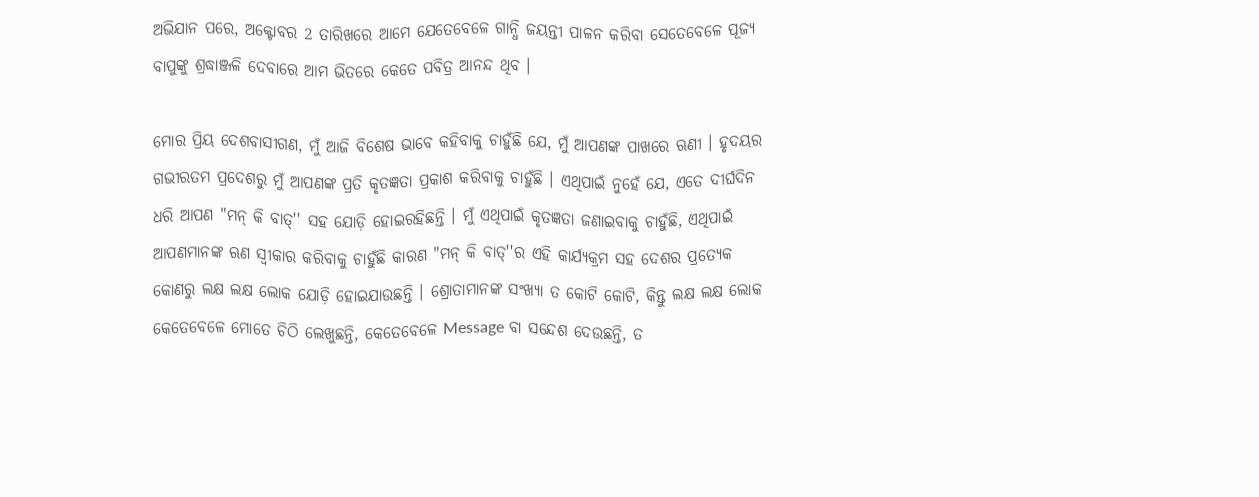ଅଭିଯାନ ପରେ, ଅକ୍ଟୋବର 2 ତାରିଖରେ ଆମେ ଯେତେବେଳେ ଗାନ୍ଧି ଜୟନ୍ତୀ ପାଳନ କରିବା ସେତେବେଳେ ପୂଜ୍ୟ ବାପୁଙ୍କୁ ଶ୍ରଦ୍ଧାଞ୍ଜଳି ଦେବାରେ ଆମ ଭିତରେ କେତେ ପବିତ୍ର ଆନନ୍ଦ ଥିବ ।

ମୋର ପ୍ରିୟ ଦେଶବାସୀଗଣ, ମୁଁ ଆଜି ବିଶେଷ ଭାବେ କହିବାକୁ ଚାହୁଁଛି ଯେ, ମୁଁ ଆପଣଙ୍କ ପାଖରେ ଋଣୀ । ହୃଦୟର ଗଭୀରତମ ପ୍ରଦେଶରୁ ମୁଁ ଆପଣଙ୍କ ପ୍ରତି କୃତଜ୍ଞତା ପ୍ରକାଶ କରିବାକୁ ଚାହୁଁଛି । ଏଥିପାଇଁ ନୁହେଁ ଯେ, ଏତେ ଦୀର୍ଘଦିନ ଧରି ଆପଣ "ମନ୍ କି ବାତ୍'' ସହ ଯୋଡ଼ି ହୋଇରହିଛନ୍ତି । ମୁଁ ଏଥିପାଇଁ କୃତଜ୍ଞତା ଜଣାଇବାକୁ ଚାହୁଁଛି, ଏଥିପାଇଁ ଆପଣମାନଙ୍କ ଋଣ ସ୍ୱୀକାର କରିବାକୁ ଚାହୁଁଛି କାରଣ "ମନ୍ କି ବାତ୍''ର ଏହି କାର୍ଯ୍ୟକ୍ରମ ସହ ଦେଶର ପ୍ରତ୍ୟେକ କୋଣରୁ ଲକ୍ଷ ଲକ୍ଷ ଲୋକ ଯୋଡ଼ି ହୋଇଯାଉଛନ୍ତି । ଶ୍ରୋତାମାନଙ୍କ ସଂଖ୍ୟା ତ କୋଟି କୋଟି, କିନ୍ତୁ ଲକ୍ଷ ଲକ୍ଷ ଲୋକ କେତେବେଳେ ମୋତେ ଚିଠି ଲେଖୁଛନ୍ତି, କେତେବେଳେ Message ବା ସନ୍ଦେଶ ଦେଉଛନ୍ତି, ତ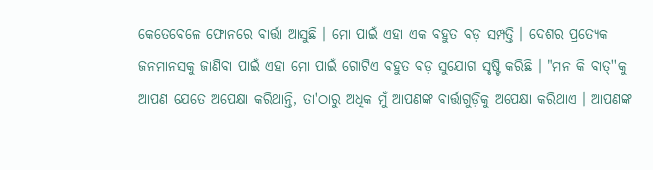କେତେବେଳେ ଫୋନରେ ବାର୍ତ୍ତା ଆସୁଛି । ମୋ ପାଇଁ ଏହା ଏକ ବହୁତ ବଡ଼ ସମ୍ପତ୍ତି । ଦେଶର ପ୍ରତ୍ୟେକ ଜନମାନସକୁ ଜାଣିବା ପାଇଁ ଏହା ମୋ ପାଇଁ ଗୋଟିଏ ବହୁତ ବଡ଼ ସୁଯୋଗ ସୃଷ୍ଟି କରିଛି । "ମନ କି ବାତ୍''କୁ ଆପଣ ଯେତେ ଅପେକ୍ଷା କରିଥାନ୍ତି, ତା'ଠାରୁ ଅଧିକ ମୁଁ ଆପଣଙ୍କ ବାର୍ତ୍ତାଗୁଡ଼ିକୁ ଅପେକ୍ଷା କରିଥାଏ । ଆପଣଙ୍କ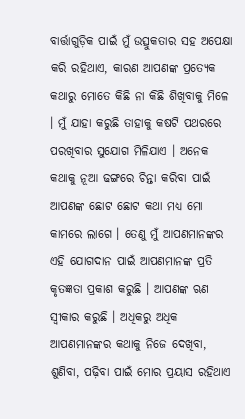ବାର୍ତ୍ତାଗୁଡ଼ିକ ପାଇଁ ମୁଁ ଉତ୍ସୁକତାର ସହ ଅପେକ୍ଷା କରି ରହିଥାଏ, କାରଣ ଆପଣଙ୍କ ପ୍ରତ୍ୟେକ କଥାରୁ ମୋତେ କିଛି ନା କିଛି ଶିଖିବାକୁ ମିଳେ । ମୁଁ ଯାହା କରୁଛି ତାହାକୁ କଷଟି ପଥରରେ ପରଖିବାର ସୁଯୋଗ ମିଳିଯାଏ । ଅନେକ କଥାକୁ ନୂଆ ଢଙ୍ଗରେ ଚିନ୍ତା କରିବା ପାଇଁ ଆପଣଙ୍କ ଛୋଟ ଛୋଟ କଥା ମଧ୍ୟ ମୋ କାମରେ ଲାଗେ । ତେଣୁ ମୁଁ ଆପଣମାନଙ୍କର ଏହି ଯୋଗଦାନ ପାଇଁ ଆପଣମାନଙ୍କ ପ୍ରତି କୃତଜ୍ଞତା ପ୍ରକାଶ କରୁଛି । ଆପଣଙ୍କ ଋଣ ସ୍ୱୀକାର କରୁଛି । ଅଧିକରୁ ଅଧିକ ଆପଣମାନଙ୍କର କଥାକୁ ନିଜେ ଦେଖିବା, ଶୁଣିବା, ପଢ଼ିବା ପାଇଁ ମୋର ପ୍ରୟାସ ରହିଥାଏ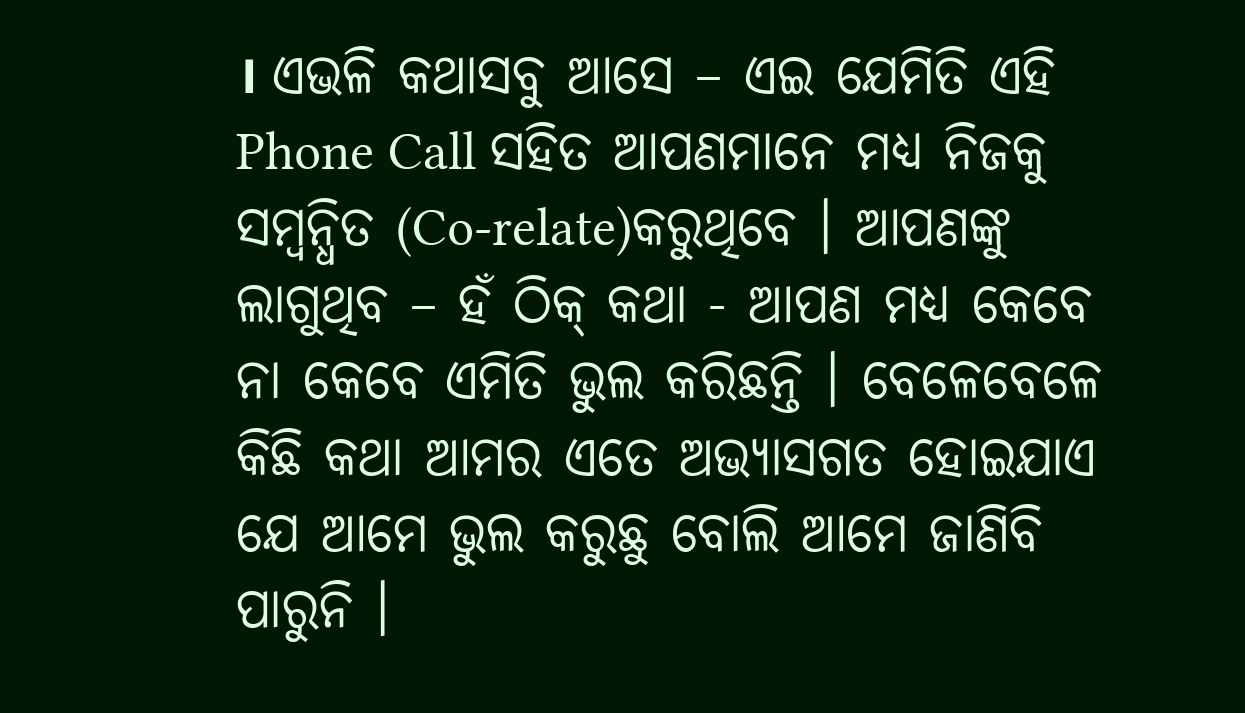। ଏଭଳି କଥାସବୁ ଆସେ – ଏଇ ଯେମିତି ଏହି Phone Call ସହିତ ଆପଣମାନେ ମଧ୍ୟ ନିଜକୁ ସମ୍ବନ୍ଧିତ (Co-relate)କରୁଥିବେ । ଆପଣଙ୍କୁ ଲାଗୁଥିବ – ହଁ ଠିକ୍ କଥା - ଆପଣ ମଧ୍ୟ କେବେ ନା କେବେ ଏମିତି ଭୁଲ କରିଛନ୍ତି । ବେଳେବେଳେ କିଛି କଥା ଆମର ଏତେ ଅଭ୍ୟାସଗତ ହୋଇଯାଏ ଯେ ଆମେ ଭୁଲ କରୁଛୁ ବୋଲି ଆମେ ଜାଣିବି ପାରୁନି ।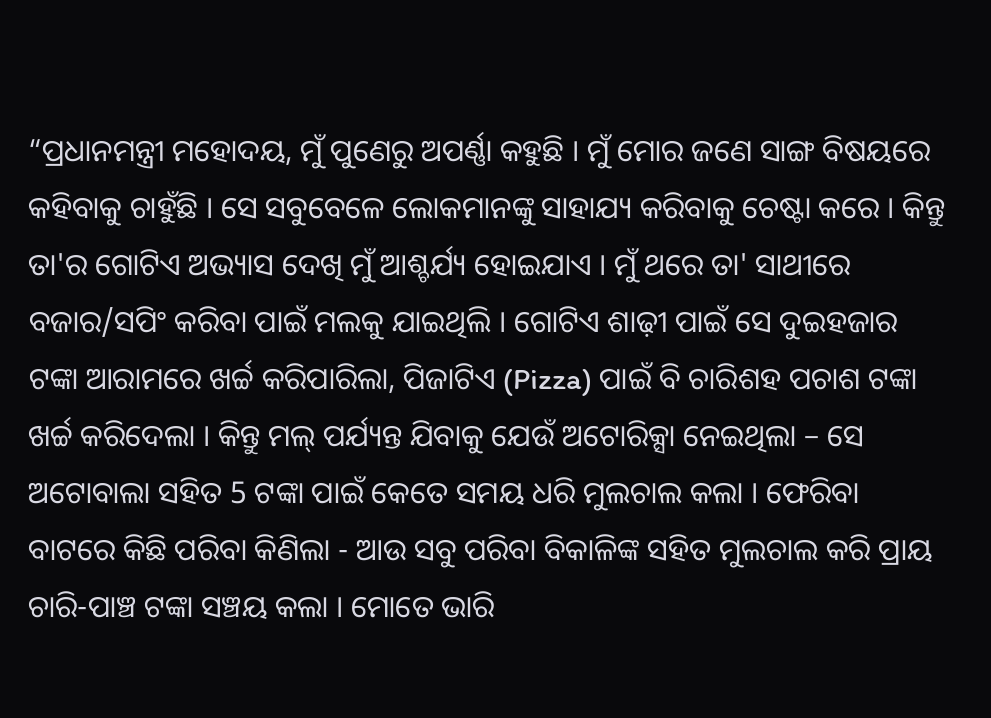“ପ୍ରଧାନମନ୍ତ୍ରୀ ମହୋଦୟ, ମୁଁ ପୁଣେରୁ ଅପର୍ଣ୍ଣା କହୁଛି । ମୁଁ ମୋର ଜଣେ ସାଙ୍ଗ ବିଷୟରେ କହିବାକୁ ଚାହୁଁଛି । ସେ ସବୁବେଳେ ଲୋକମାନଙ୍କୁ ସାହାଯ୍ୟ କରିବାକୁ ଚେଷ୍ଟା କରେ । କିନ୍ତୁ ତା'ର ଗୋଟିଏ ଅଭ୍ୟାସ ଦେଖି ମୁଁ ଆଶ୍ଚର୍ଯ୍ୟ ହୋଇଯାଏ । ମୁଁ ଥରେ ତା' ସାଥୀରେ ବଜାର/ସପିଂ କରିବା ପାଇଁ ମଲକୁ ଯାଇଥିଲି । ଗୋଟିଏ ଶାଢ଼ୀ ପାଇଁ ସେ ଦୁଇହଜାର ଟଙ୍କା ଆରାମରେ ଖର୍ଚ୍ଚ କରିପାରିଲା, ପିଜାଟିଏ (Pizza) ପାଇଁ ବି ଚାରିଶହ ପଚାଶ ଟଙ୍କା ଖର୍ଚ୍ଚ କରିଦେଲା । କିନ୍ତୁ ମଲ୍ ପର୍ଯ୍ୟନ୍ତ ଯିବାକୁ ଯେଉଁ ଅଟୋରିକ୍ସା ନେଇଥିଲା – ସେ ଅଟୋବାଲା ସହିତ 5 ଟଙ୍କା ପାଇଁ କେତେ ସମୟ ଧରି ମୁଲଚାଲ କଲା । ଫେରିବା ବାଟରେ କିଛି ପରିବା କିଣିଲା - ଆଉ ସବୁ ପରିବା ବିକାଳିଙ୍କ ସହିତ ମୁଲଚାଲ କରି ପ୍ରାୟ ଚାରି-ପାଞ୍ଚ ଟଙ୍କା ସଞ୍ଚୟ କଲା । ମୋତେ ଭାରି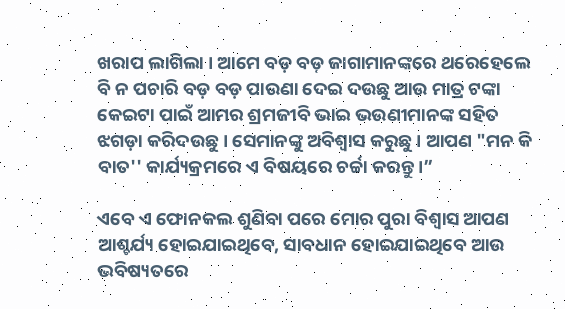ଖରାପ ଲାଗିଲା । ଆମେ ବଡ଼ ବଡ଼ ଜାଗାମାନଙ୍କରେ ଥରେହେଲେ ବି ନ ପଚାରି ବଡ଼ ବଡ଼ ପାଉଣା ଦେଇ ଦଉଛୁ ଆଉ ମାତ୍ର ଟଙ୍କା କେଇଟା ପାଇଁ ଆମର ଶ୍ରମଜୀବି ଭାଇ ଭଉଣୀମାନଙ୍କ ସହିତ ଝଗଡ଼ା କରିଦଉଛୁ । ସେମାନଙ୍କୁ ଅବିଶ୍ୱାସ କରୁଛୁ । ଆପଣ "ମନ କି ବାତ'' କାର୍ଯ୍ୟକ୍ରମରେ ଏ ବିଷୟରେ ଚର୍ଚ୍ଚା କରନ୍ତୁ ।”

ଏବେ ଏ ଫୋନକଲ ଶୁଣିବା ପରେ ମୋର ପୁରା ବିଶ୍ୱାସ ଆପଣ ଆଶ୍ଚର୍ଯ୍ୟ ହୋଇଯାଇଥିବେ, ସାବଧାନ ହୋଇଯାଇଥିବେ ଆଉ ଭବିଷ୍ୟତରେ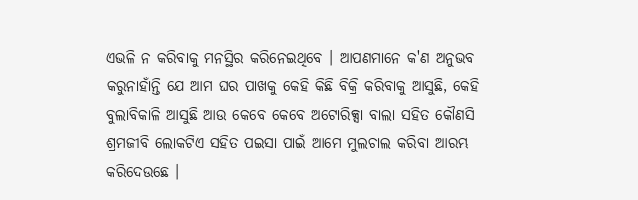ଏଭଳି ନ କରିବାକୁ ମନସ୍ଥିର କରିନେଇଥିବେ । ଆପଣମାନେ କ'ଣ ଅନୁଭବ କରୁନାହାଁନ୍ତି ଯେ ଆମ ଘର ପାଖକୁ କେହି କିଛି ବିକ୍ରି କରିବାକୁ ଆସୁଛି, କେହି ବୁଲାବିକାଳି ଆସୁଛି ଆଉ କେବେ କେବେ ଅଟୋରିକ୍ସା ବାଲା ସହିତ କୌଣସି ଶ୍ରମଜୀବି ଲୋକଟିଏ ସହିତ ପଇସା ପାଇଁ ଆମେ ମୁଲଚାଲ କରିବା ଆରମ୍ଭ କରିଦେଉଛେ ।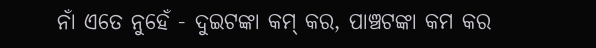ନାଁ ଏତେ ନୁହେଁ - ଦୁଇଟଙ୍କା କମ୍ କର, ପାଞ୍ଚଟଙ୍କା କମ କର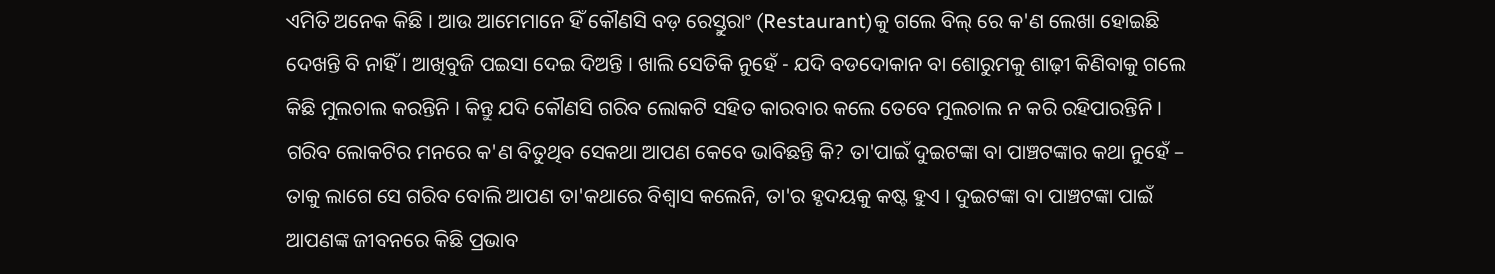ଏମିତି ଅନେକ କିଛି । ଆଉ ଆମେମାନେ ହିଁ କୌଣସି ବଡ଼ ରେସ୍ତୁରାଂ (Restaurant)କୁ ଗଲେ ବିଲ୍ ରେ କ'ଣ ଲେଖା ହୋଇଛି ଦେଖନ୍ତି ବି ନାହିଁ । ଆଖିବୁଜି ପଇସା ଦେଇ ଦିଅନ୍ତି । ଖାଲି ସେତିକି ନୁହେଁ - ଯଦି ବଡଦୋକାନ ବା ଶୋରୁମକୁ ଶାଢ଼ୀ କିଣିବାକୁ ଗଲେ କିଛି ମୁଲଚାଲ କରନ୍ତିନି । କିନ୍ତୁ ଯଦି କୌଣସି ଗରିବ ଲୋକଟି ସହିତ କାରବାର କଲେ ତେବେ ମୁଲଚାଲ ନ କରି ରହିପାରନ୍ତିନି । ଗରିବ ଲୋକଟିର ମନରେ କ'ଣ ବିତୁଥିବ ସେକଥା ଆପଣ କେବେ ଭାବିଛନ୍ତି କି? ତା'ପାଇଁ ଦୁଇଟଙ୍କା ବା ପାଞ୍ଚଟଙ୍କାର କଥା ନୁହେଁ – ତାକୁ ଲାଗେ ସେ ଗରିବ ବୋଲି ଆପଣ ତା'କଥାରେ ବିଶ୍ୱାସ କଲେନି, ତା'ର ହୃଦୟକୁ କଷ୍ଟ ହୁଏ । ଦୁଇଟଙ୍କା ବା ପାଞ୍ଚଟଙ୍କା ପାଇଁ ଆପଣଙ୍କ ଜୀବନରେ କିଛି ପ୍ରଭାବ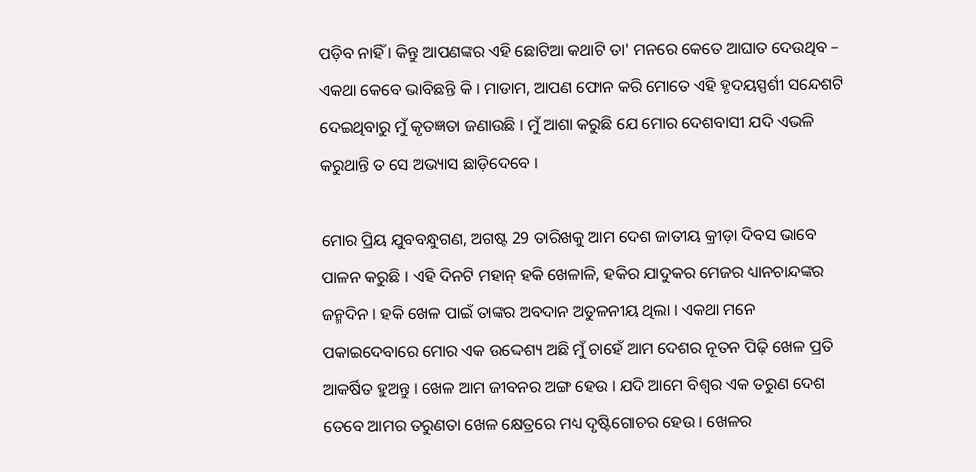ପଡ଼ିବ ନାହିଁ । କିନ୍ତୁ ଆପଣଙ୍କର ଏହି ଛୋଟିଆ କଥାଟି ତା' ମନରେ କେତେ ଆଘାତ ଦେଉଥିବ – ଏକଥା କେବେ ଭାବିଛନ୍ତି କି । ମାଡାମ, ଆପଣ ଫୋନ କରି ମୋତେ ଏହି ହୃଦୟସ୍ପର୍ଶୀ ସନ୍ଦେଶଟି ଦେଇଥିବାରୁ ମୁଁ କୃତଜ୍ଞତା ଜଣାଉଛି । ମୁଁ ଆଶା କରୁଛି ଯେ ମୋର ଦେଶବାସୀ ଯଦି ଏଭଳି କରୁଥାନ୍ତି ତ ସେ ଅଭ୍ୟାସ ଛାଡ଼ିଦେବେ ।

ମୋର ପ୍ରିୟ ଯୁବବନ୍ଧୁଗଣ, ଅଗଷ୍ଟ 29 ତାରିଖକୁ ଆମ ଦେଶ ଜାତୀୟ କ୍ରୀଡ଼ା ଦିବସ ଭାବେ ପାଳନ କରୁଛି । ଏହି ଦିନଟି ମହାନ୍ ହକି ଖେଳାଳି, ହକିର ଯାଦୁକର ମେଜର ଧ୍ୟାନଚାନ୍ଦଙ୍କର ଜନ୍ମଦିନ । ହକି ଖେଳ ପାଇଁ ତାଙ୍କର ଅବଦାନ ଅତୁଳନୀୟ ଥିଲା । ଏକଥା ମନେ ପକାଇଦେବାରେ ମୋର ଏକ ଉଦ୍ଦେଶ୍ୟ ଅଛି ମୁଁ ଚାହେଁ ଆମ ଦେଶର ନୂତନ ପିଢ଼ି ଖେଳ ପ୍ରତି ଆକର୍ଷିତ ହୁଅନ୍ତୁ । ଖେଳ ଆମ ଜୀବନର ଅଙ୍ଗ ହେଉ । ଯଦି ଆମେ ବିଶ୍ୱର ଏକ ତରୁଣ ଦେଶ ତେବେ ଆମର ତରୁଣତା ଖେଳ କ୍ଷେତ୍ରରେ ମଧ୍ୟ ଦୃଷ୍ଟିଗୋଚର ହେଉ । ଖେଳର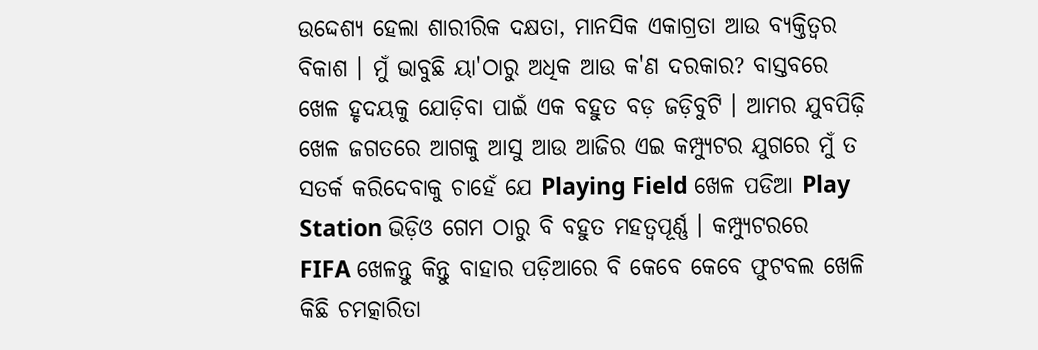ଉଦ୍ଦେଶ୍ୟ ହେଲା ଶାରୀରିକ ଦକ୍ଷତା, ମାନସିକ ଏକାଗ୍ରତା ଆଉ ବ୍ୟକ୍ତିତ୍ୱର ବିକାଶ । ମୁଁ ଭାବୁଛି ୟା'ଠାରୁ ଅଧିକ ଆଉ କ'ଣ ଦରକାର? ବାସ୍ତବରେ ଖେଳ ହୃଦୟକୁ ଯୋଡ଼ିବା ପାଇଁ ଏକ ବହୁତ ବଡ଼ ଜଡ଼ିବୁଟି । ଆମର ଯୁବପିଢ଼ି ଖେଳ ଜଗତରେ ଆଗକୁ ଆସୁ ଆଉ ଆଜିର ଏଇ କମ୍ପ୍ୟୁଟର ଯୁଗରେ ମୁଁ ତ ସତର୍କ କରିଦେବାକୁ ଚାହେଁ ଯେ Playing Field ଖେଳ ପଡିଆ Play Station ଭିଡ଼ିଓ ଗେମ ଠାରୁ ବି ବହୁତ ମହତ୍ୱପୂର୍ଣ୍ଣ । କମ୍ପ୍ୟୁଟରରେ FIFA ଖେଳନ୍ତୁ କିନ୍ତୁ ବାହାର ପଡ଼ିଆରେ ବି କେବେ କେବେ ଫୁଟବଲ ଖେଳି କିଛି ଚମତ୍କାରିତା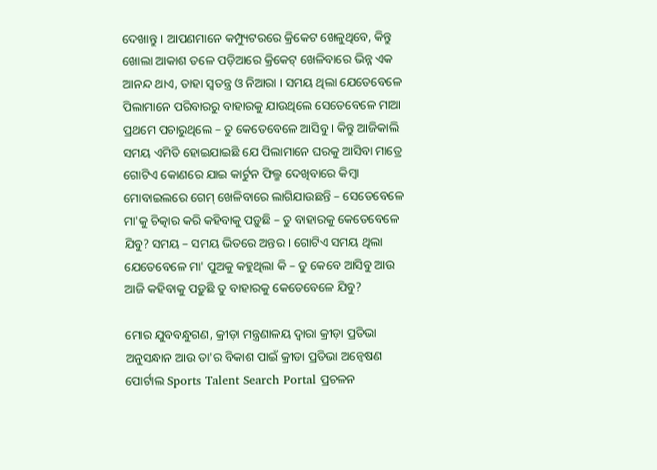ଦେଖାନ୍ତୁ । ଆପଣମାନେ କମ୍ପ୍ୟୁଟରରେ କ୍ରିକେଟ ଖେଳୁଥିବେ, କିନ୍ତୁ ଖୋଲା ଆକାଶ ତଳେ ପଡ଼ିଆରେ କ୍ରିକେଟ୍ ଖେଳିବାରେ ଭିନ୍ନ ଏକ ଆନନ୍ଦ ଥାଏ, ତାହା ସ୍ୱତନ୍ତ୍ର ଓ ନିଆରା । ସମୟ ଥିଲା ଯେତେବେଳେ ପିଲାମାନେ ପରିବାରରୁ ବାହାରକୁ ଯାଉଥିଲେ ସେତେବେଳେ ମାଆ ପ୍ରଥମେ ପଚାରୁଥିଲେ – ତୁ କେତେବେଳେ ଆସିବୁ । କିନ୍ତୁ ଆଜିକାଲି ସମୟ ଏମିତି ହୋଇଯାଇଛି ଯେ ପିଲାମାନେ ଘରକୁ ଆସିବା ମାତ୍ରେ ଗୋଟିଏ କୋଣରେ ଯାଇ କାର୍ଟୁନ ଫିଲ୍ମ ଦେଖିବାରେ କିମ୍ବା ମୋବାଇଲରେ ଗେମ୍ ଖେଳିବାରେ ଲାଗିଯାଉଛନ୍ତି – ସେତେବେଳେ ମା'କୁ ଚିତ୍କାର କରି କହିବାକୁ ପଡ଼ୁଛି – ତୁ ବାହାରକୁ କେତେବେଳେ ଯିବୁ? ସମୟ – ସମୟ ଭିତରେ ଅନ୍ତର । ଗୋଟିଏ ସମୟ ଥିଲା ଯେତେବେଳେ ମା' ପୁଅକୁ କହୁଥିଲା କି – ତୁ କେବେ ଆସିବୁ ଆଉ ଆଜି କହିବାକୁ ପଡ଼ୁଛି ତୁ ବାହାରକୁ କେତେବେଳେ ଯିବୁ?

ମୋର ଯୁବବନ୍ଧୁଗଣ, କ୍ରୀଡ଼ା ମନ୍ତ୍ରଣାଳୟ ଦ୍ୱାରା କ୍ରୀଡ଼ା ପ୍ରତିଭା ଅନୁସନ୍ଧାନ ଆଉ ତା'ର ବିକାଶ ପାଇଁ କ୍ରୀଡା ପ୍ରତିଭା ଅନ୍ଵେଷଣ ପୋର୍ଟାଲ Sports Talent Search Portal ପ୍ରଚଳନ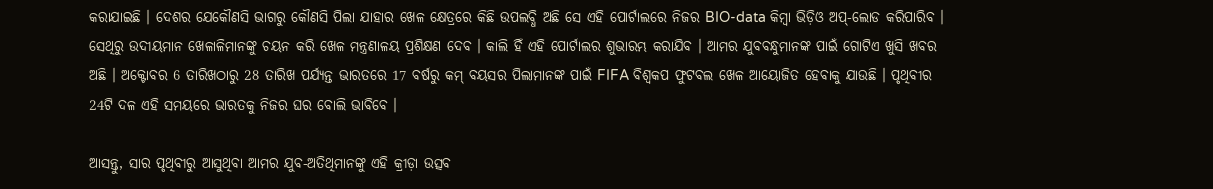କରାଯାଇଛି । ଦେଶର ଯେକୌଣସି ଭାଗରୁ କୌଣସି ପିଲା ଯାହାର ଖେଳ କ୍ଷେତ୍ରରେ କିଛି ଉପଲବ୍ଧି ଅଛି ସେ ଏହି ପୋର୍ଟାଲରେ ନିଜର BIO-data କିମ୍ବା ଭିଡ଼ିଓ ଅପ୍-ଲୋଡ କରିପାରିବ । ସେଥିରୁ ଉଦୀୟମାନ ଖେଳାଳିମାନଙ୍କୁ ଚୟନ କରି ଖେଳ ମନ୍ତ୍ରଣାଳୟ ପ୍ରଶିକ୍ଷଣ ଦେବ । କାଲି ହିଁ ଏହି ପୋର୍ଟାଲର ଶୁଭାରମ୍ଭ କରାଯିବ । ଆମର ଯୁବବନ୍ଧୁମାନଙ୍କ ପାଇଁ ଗୋଟିଏ ଖୁସି ଖବର ଅଛି । ଅକ୍ଟୋବର 6 ତାରିଖଠାରୁ 28 ତାରିଖ ପର୍ଯ୍ୟନ୍ତ ଭାରତରେ 17 ବର୍ଷରୁ କମ୍ ବୟସର ପିଲାମାନଙ୍କ ପାଇଁ FIFA ବିଶ୍ୱକପ ଫୁଟବଲ ଖେଳ ଆୟୋଜିତ ହେବାକୁ ଯାଉଛି । ପୃଥିବୀର 24ଟି ଦଳ ଏହି ସମୟରେ ଭାରତକୁ ନିଜର ଘର ବୋଲି ଭାବିବେ ।

ଆସନ୍ତୁ, ସାର ପୃଥିବୀରୁ ଆସୁଥିବା ଆମର ଯୁବ-ଅତିଥିମାନଙ୍କୁ ଏହି କ୍ରୀଡ଼ା ଉତ୍ସବ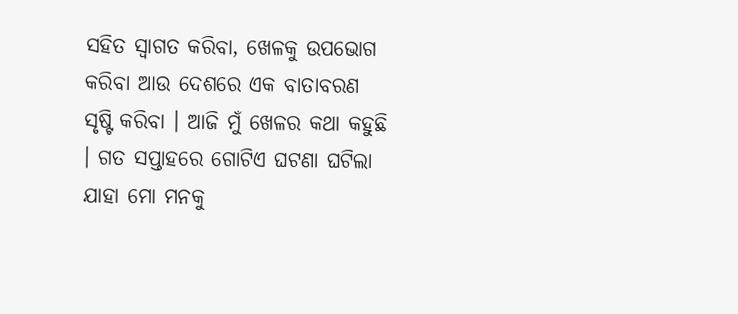ସହିତ ସ୍ୱାଗତ କରିବା, ଖେଳକୁ ଉପଭୋଗ କରିବା ଆଉ ଦେଶରେ ଏକ ବାତାବରଣ ସୃଷ୍ଟି କରିବା । ଆଜି ମୁଁ ଖେଳର କଥା କହୁଛି । ଗତ ସପ୍ତାହରେ ଗୋଟିଏ ଘଟଣା ଘଟିଲା ଯାହା ମୋ ମନକୁ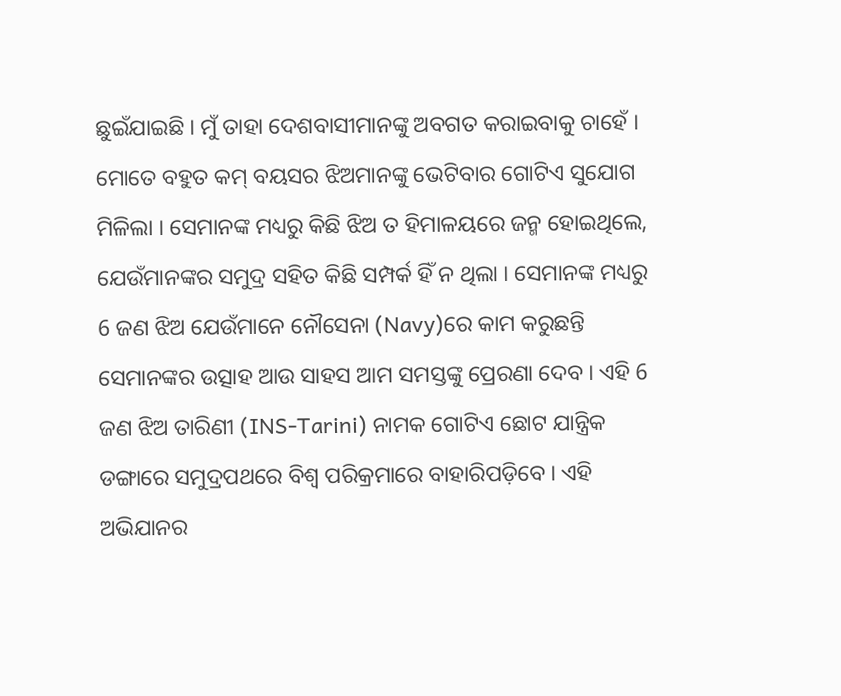ଛୁଇଁଯାଇଛି । ମୁଁ ତାହା ଦେଶବାସୀମାନଙ୍କୁ ଅବଗତ କରାଇବାକୁ ଚାହେଁ । ମୋତେ ବହୁତ କମ୍ ବୟସର ଝିଅମାନଙ୍କୁ ଭେଟିବାର ଗୋଟିଏ ସୁଯୋଗ ମିଳିଲା । ସେମାନଙ୍କ ମଧ୍ୟରୁ କିଛି ଝିଅ ତ ହିମାଳୟରେ ଜନ୍ମ ହୋଇଥିଲେ, ଯେଉଁମାନଙ୍କର ସମୁଦ୍ର ସହିତ କିଛି ସମ୍ପର୍କ ହିଁ ନ ଥିଲା । ସେମାନଙ୍କ ମଧ୍ୟରୁ 6 ଜଣ ଝିଅ ଯେଉଁମାନେ ନୌସେନା (Navy)ରେ କାମ କରୁଛନ୍ତି ସେମାନଙ୍କର ଉତ୍ସାହ ଆଉ ସାହସ ଆମ ସମସ୍ତଙ୍କୁ ପ୍ରେରଣା ଦେବ । ଏହି 6 ଜଣ ଝିଅ ତାରିଣୀ (INS-Tarini) ନାମକ ଗୋଟିଏ ଛୋଟ ଯାନ୍ତ୍ରିକ ଡଙ୍ଗାରେ ସମୁଦ୍ରପଥରେ ବିଶ୍ଵ ପରିକ୍ରମାରେ ବାହାରିପଡ଼ିବେ । ଏହି ଅଭିଯାନର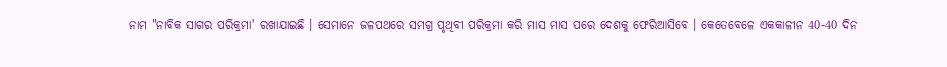ନାମ "ନାବିକ ସାଗର ପରିକ୍ରମା' ରଖାଯାଇଛି । ସେମାନେ ଜଳପଥରେ ସମଗ୍ର ପୃଥିବୀ ପରିକ୍ରମା କରି ମାସ ମାସ ପରେ ଦେଶକୁ ଫେରିଆସିବେ । କେତେବେଳେ ଏକକାଳୀନ 40-40 ଦିନ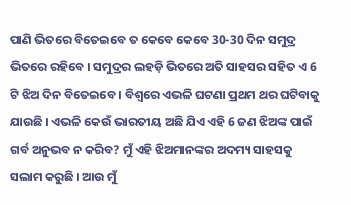ପାଣି ଭିତରେ ବିତେଇବେ ତ କେବେ କେବେ 30-30 ଦିନ ସମୁଦ୍ର ଭିତରେ ରହିବେ । ସମୁଦ୍ରର ଲହଡ଼ି ଭିତରେ ଅତି ସାହସର ସହିତ ଏ 6 ଟି ଝିଅ ଦିନ ବିତେଇବେ । ବିଶ୍ୱରେ ଏଭଳି ଘଟଣା ପ୍ରଥମ ଥର ଘଟିବାକୁ ଯାଉଛି । ଏଭଳି କେଉଁ ଭାରତୀୟ ଅଛି ଯିଏ ଏହି 6 ଜଣ ଝିଅଙ୍କ ପାଇଁ ଗର୍ବ ଅନୁଭବ ନ କରିବ? ମୁଁ ଏହି ଝିଅମାନଙ୍କର ଅଦମ୍ୟ ସାହସକୁ ସଲାମ କରୁଛି । ଆଉ ମୁଁ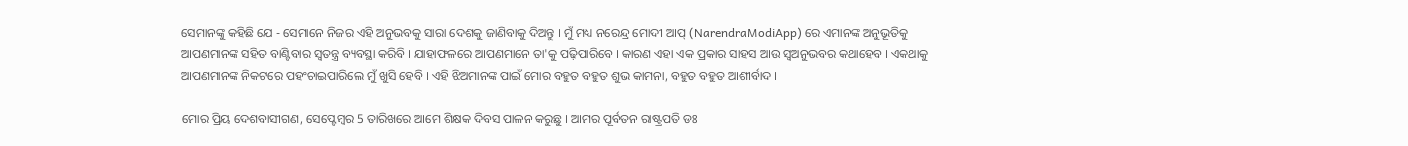ସେମାନଙ୍କୁ କହିଛି ଯେ - ସେମାନେ ନିଜର ଏହି ଅନୁଭବକୁ ସାରା ଦେଶକୁ ଜାଣିବାକୁ ଦିଅନ୍ତୁ । ମୁଁ ମଧ୍ୟ ନରେନ୍ଦ୍ର ମୋଦୀ ଆପ୍ (NarendraModiApp) ରେ ଏମାନଙ୍କ ଅନୁଭୂତିକୁ ଆପଣମାନଙ୍କ ସହିତ ବାଣ୍ଟିବାର ସ୍ୱତନ୍ତ୍ର ବ୍ୟବସ୍ଥା କରିବି । ଯାହାଫଳରେ ଆପଣମାନେ ତା'କୁ ପଢ଼ିପାରିବେ । କାରଣ ଏହା ଏକ ପ୍ରକାର ସାହସ ଆଉ ସ୍ୱଅନୁଭବର କଥାହେବ । ଏକଥାକୁ ଆପଣମାନଙ୍କ ନିକଟରେ ପହଂଚାଇପାରିଲେ ମୁଁ ଖୁସି ହେବି । ଏହି ଝିଅମାନଙ୍କ ପାଇଁ ମୋର ବହୁତ ବହୁତ ଶୁଭ କାମନା, ବହୁତ ବହୁତ ଆଶୀର୍ବାଦ ।

ମୋର ପ୍ରିୟ ଦେଶବାସୀଗଣ, ସେପ୍ଟେମ୍ବର 5 ତାରିଖରେ ଆମେ ଶିକ୍ଷକ ଦିବସ ପାଳନ କରୁଛୁ । ଆମର ପୂର୍ବତନ ରାଷ୍ଟ୍ରପତି ଡଃ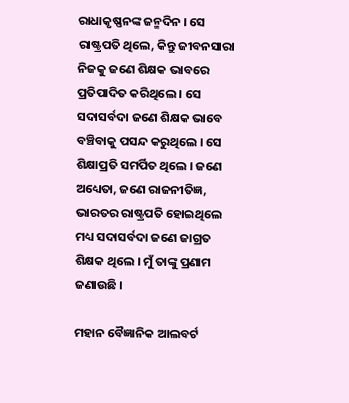ରାଧାକୃଷ୍ଣନଙ୍କ ଜନ୍ମଦିନ । ସେ ରାଷ୍ଟ୍ରପତି ଥିଲେ, କିନ୍ତୁ ଜୀବନସାରା ନିଜକୁ ଜଣେ ଶିକ୍ଷକ ଭାବରେ ପ୍ରତିପାଦିତ କରିଥିଲେ । ସେ ସଦାସର୍ବଦା ଜଣେ ଶିକ୍ଷକ ଭାବେ ବଞ୍ଚିବାକୁ ପସନ୍ଦ କରୁଥିଲେ । ସେ ଶିକ୍ଷାପ୍ରତି ସମର୍ପିତ ଥିଲେ । ଜଣେ ଅଧ୍ୟେତା, ଜଣେ ରାଜନୀତିଜ୍ଞ, ଭାରତର ରାଷ୍ଟ୍ରପତି ହୋଇଥିଲେ ମଧ୍ୟ ସଦାସର୍ବଦା ଜଣେ ଜାଗ୍ରତ ଶିକ୍ଷକ ଥିଲେ । ମୁଁ ତାଙ୍କୁ ପ୍ରଣାମ ଜଣାଉଛି ।

ମହାନ ବୈଜ୍ଞାନିକ ଆଲବର୍ଟ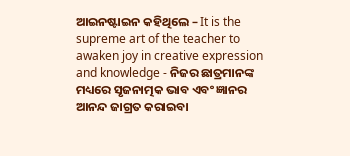ଆଇନଷ୍ଟାଇନ କହିଥିଲେ – It is the supreme art of the teacher to awaken joy in creative expression and knowledge - ନିଜର ଛାତ୍ରମାନଙ୍କ ମଧ୍ୟରେ ସୃଜନାତ୍ମକ ଭାବ ଏବଂ ଜ୍ଞାନର ଆନନ୍ଦ ଜାଗ୍ରତ କରାଇବା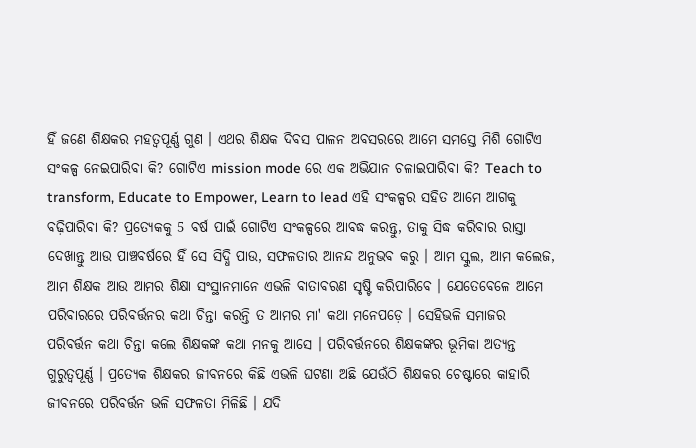ହିଁ ଜଣେ ଶିକ୍ଷକର ମହତ୍ୱପୂର୍ଣ୍ଣ ଗୁଣ । ଏଥର ଶିକ୍ଷକ ଦିବସ ପାଳନ ଅବସରରେ ଆମେ ସମସ୍ତେ ମିଶି ଗୋଟିଏ ସଂକଳ୍ପ ନେଇପାରିବା କି? ଗୋଟିଏ mission mode ରେ ଏକ ଅଭିଯାନ ଚଳାଇପାରିବା କି? Teach to transform, Educate to Empower, Learn to lead ଏହି ସଂକଳ୍ପର ସହିତ ଆମେ ଆଗକୁ ବଢ଼ିପାରିବା କି? ପ୍ରତ୍ୟେକକୁ 5 ବର୍ଷ ପାଇଁ ଗୋଟିଏ ସଂକଳ୍ପରେ ଆବଦ୍ଧ କରନ୍ତୁ, ତାକୁ ସିଦ୍ଧ କରିବାର ରାସ୍ତା ଦେଖାନ୍ତୁ ଆଉ ପାଞ୍ଚବର୍ଷରେ ହିଁ ସେ ସିଦ୍ଧି ପାଉ, ସଫଳତାର ଆନନ୍ଦ ଅନୁଭବ କରୁ । ଆମ ସ୍କୁଲ, ଆମ କଲେଜ, ଆମ ଶିକ୍ଷକ ଆଉ ଆମର ଶିକ୍ଷା ସଂସ୍ଥାନମାନେ ଏଭଳି ବାତାବରଣ ସୃଷ୍ଟି କରିପାରିବେ । ଯେତେବେଳେ ଆମେ ପରିବାରରେ ପରିବର୍ତ୍ତନର କଥା ଚିନ୍ତା କରନ୍ତି ତ ଆମର ମା' କଥା ମନେପଡ଼େ । ସେହିଭଳି ସମାଜର ପରିବର୍ତ୍ତନ କଥା ଚିନ୍ତା କଲେ ଶିକ୍ଷକଙ୍କ କଥା ମନକୁ ଆସେ । ପରିବର୍ତ୍ତନରେ ଶିକ୍ଷକଙ୍କର ଭୂମିକା ଅତ୍ୟନ୍ତ ଗୁରୁତ୍ୱପୂର୍ଣ୍ଣ । ପ୍ରତ୍ୟେକ ଶିକ୍ଷକର ଜୀବନରେ କିଛି ଏଭଳି ଘଟଣା ଅଛି ଯେଉଁଠି ଶିକ୍ଷକର ଚେଷ୍ଟାରେ କାହାରି ଜୀବନରେ ପରିବର୍ତ୍ତନ ଭଳି ସଫଳତା ମିଳିଛି । ଯଦି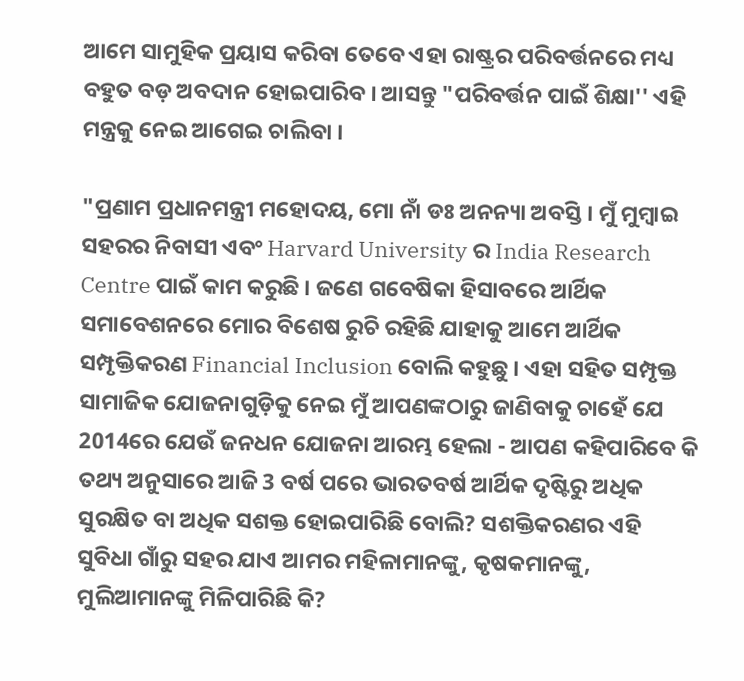ଆମେ ସାମୁହିକ ପ୍ରୟାସ କରିବା ତେବେ ଏହା ରାଷ୍ଟ୍ରର ପରିବର୍ତ୍ତନରେ ମଧ୍ୟ ବହୁତ ବଡ଼ ଅବଦାନ ହୋଇପାରିବ । ଆସନ୍ତୁ "ପରିବର୍ତ୍ତନ ପାଇଁ ଶିକ୍ଷା'' ଏହି ମନ୍ତ୍ରକୁ ନେଇ ଆଗେଇ ଚାଲିବା ।

"ପ୍ରଣାମ ପ୍ରଧାନମନ୍ତ୍ରୀ ମହୋଦୟ, ମୋ ନାଁ ଡଃ ଅନନ୍ୟା ଅବସ୍ତି । ମୁଁ ମୁମ୍ବାଇ ସହରର ନିବାସୀ ଏବଂ Harvard University ର India Research Centre ପାଇଁ କାମ କରୁଛି । ଜଣେ ଗବେଷିକା ହିସାବରେ ଆର୍ଥିକ ସମାବେଶନରେ ମୋର ବିଶେଷ ରୁଚି ରହିଛି ଯାହାକୁ ଆମେ ଆର୍ଥିକ ସମ୍ପୃକ୍ତିକରଣ Financial Inclusion ବୋଲି କହୁଛୁ । ଏହା ସହିତ ସମ୍ପୃକ୍ତ ସାମାଜିକ ଯୋଜନାଗୁଡ଼ିକୁ ନେଇ ମୁଁ ଆପଣଙ୍କଠାରୁ ଜାଣିବାକୁ ଚାହେଁ ଯେ 2014ରେ ଯେଉଁ ଜନଧନ ଯୋଜନା ଆରମ୍ଭ ହେଲା - ଆପଣ କହିପାରିବେ କି ତଥ୍ୟ ଅନୁସାରେ ଆଜି 3 ବର୍ଷ ପରେ ଭାରତବର୍ଷ ଆର୍ଥିକ ଦୃଷ୍ଟିରୁ ଅଧିକ ସୁରକ୍ଷିତ ବା ଅଧିକ ସଶକ୍ତ ହୋଇପାରିଛି ବୋଲି? ସଶକ୍ତିକରଣର ଏହି ସୁବିଧା ଗାଁରୁ ସହର ଯାଏ ଆମର ମହିଳାମାନଙ୍କୁ, କୃଷକମାନଙ୍କୁ, ମୁଲିଆମାନଙ୍କୁ ମିଳିପାରିଛି କି?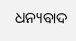ଧନ୍ୟବାଦ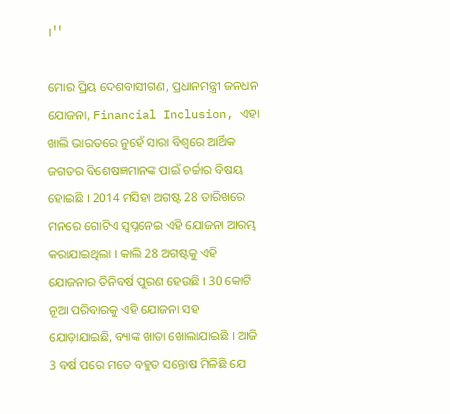।''

ମୋର ପ୍ରିୟ ଦେଶବାସୀଗଣ, ପ୍ରଧାନମନ୍ତ୍ରୀ ଜନଧନ ଯୋଜନା, Financial Inclusion, ଏହା ଖାଲି ଭାରତରେ ନୁହେଁ ସାରା ବିଶ୍ୱରେ ଆର୍ଥିକ ଜଗତର ବିଶେଷଜ୍ଞମାନଙ୍କ ପାଇଁ ଚର୍ଚ୍ଚାର ବିଷୟ ହୋଇଛି । 2014 ମସିହା ଅଗଷ୍ଟ 28 ତାରିଖରେ ମନରେ ଗୋଟିଏ ସ୍ୱପ୍ନନେଇ ଏହି ଯୋଜନା ଆରମ୍ଭ କରାଯାଇଥିଲା । କାଲି 28 ଅଗଷ୍ଟକୁ ଏହି ଯୋଜନାର ତିନିବର୍ଷ ପୁରଣ ହେଉଛି । 30 କୋଟି ନୂଆ ପରିବାରକୁ ଏହି ଯୋଜନା ସହ ଯୋଡ଼ାଯାଇଛି, ବ୍ୟାଙ୍କ ଖାତା ଖୋଲାଯାଇଛି । ଆଜି 3 ବର୍ଷ ପରେ ମତେ ବହୁତ ସନ୍ତୋଷ ମିଳିଛି ଯେ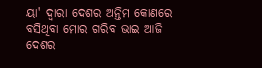ୟା' ଦ୍ୱାରା ଦେଶର ଅନ୍ତିମ କୋଣରେ ବସିଥିବା ମୋର ଗରିବ ଭାଇ ଆଜି ଦେଶର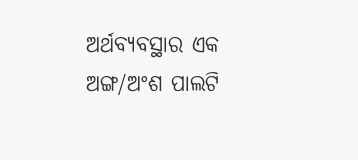ଅର୍ଥବ୍ୟବସ୍ଥାର ଏକ ଅଙ୍ଗ/ଅଂଶ ପାଲଟି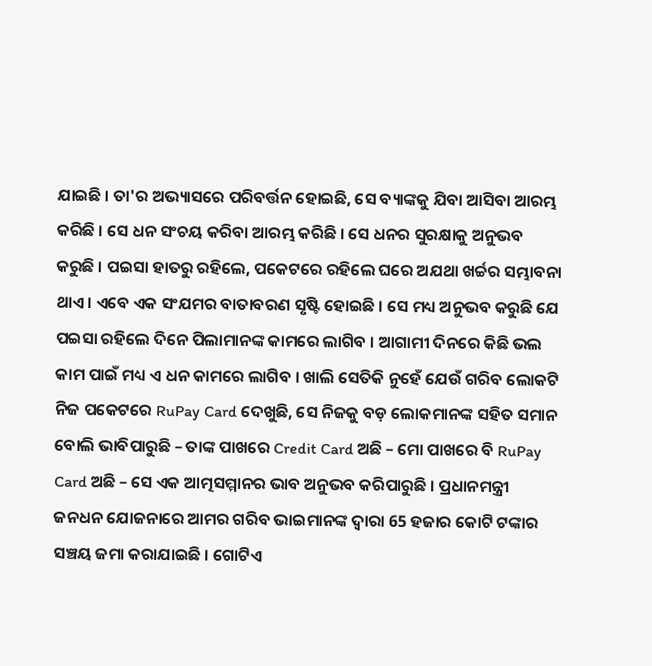ଯାଇଛି । ତା'ର ଅଭ୍ୟାସରେ ପରିବର୍ତ୍ତନ ହୋଇଛି, ସେ ବ୍ୟାଙ୍କକୁ ଯିବା ଆସିବା ଆରମ୍ଭ କରିଛି । ସେ ଧନ ସଂଚୟ କରିବା ଆରମ୍ଭ କରିଛି । ସେ ଧନର ସୁରକ୍ଷାକୁ ଅନୁଭବ କରୁଛି । ପଇସା ହାତରୁ ରହିଲେ, ପକେଟରେ ରହିଲେ ଘରେ ଅଯଥା ଖର୍ଚ୍ଚର ସମ୍ଭାବନା ଥାଏ । ଏବେ ଏକ ସଂଯମର ବାତାବରଣ ସୃଷ୍ଟି ହୋଇଛି । ସେ ମଧ୍ୟ ଅନୁଭବ କରୁଛି ଯେ ପଇସା ରହିଲେ ଦିନେ ପିଲାମାନଙ୍କ କାମରେ ଲାଗିବ । ଆଗାମୀ ଦିନରେ କିଛି ଭଲ କାମ ପାଇଁ ମଧ୍ୟ ଏ ଧନ କାମରେ ଲାଗିବ । ଖାଲି ସେତିକି ନୁହେଁ ଯେଉଁ ଗରିବ ଲୋକଟି ନିଜ ପକେଟରେ RuPay Card ଦେଖୁଛି, ସେ ନିଜକୁ ବଡ଼ ଲୋକମାନଙ୍କ ସହିତ ସମାନ ବୋଲି ଭାବିପାରୁଛି – ତାଙ୍କ ପାଖରେ Credit Card ଅଛି – ମୋ ପାଖରେ ବି RuPay Card ଅଛି – ସେ ଏକ ଆତ୍ମସମ୍ମାନର ଭାବ ଅନୁଭବ କରିପାରୁଛି । ପ୍ରଧାନମନ୍ତ୍ରୀ ଜନଧନ ଯୋଜନାରେ ଆମର ଗରିବ ଭାଇମାନଙ୍କ ଦ୍ୱାରା 65 ହଜାର କୋଟି ଟଙ୍କାର ସଞ୍ଚୟ ଜମା କରାଯାଇଛି । ଗୋଟିଏ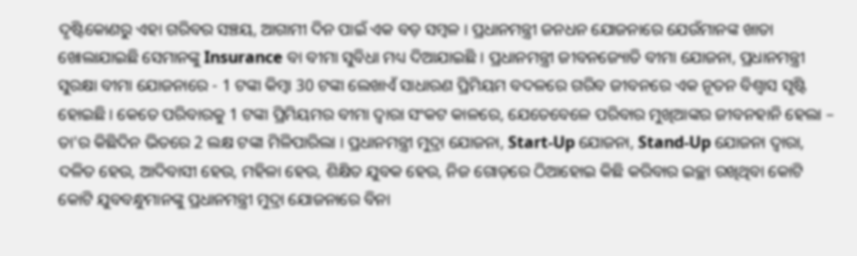ଦୃଷ୍ଟିକୋଣରୁ ଏହା ଗରିବର ସଞ୍ଚୟ, ଆଗାମୀ ଦିନ ପାଇଁ ଏକ ବଡ଼ ସମ୍ବଳ । ପ୍ରଧାନମନ୍ତ୍ରୀ ଜନଧନ ଯୋଜନାରେ ଯେଉଁମାନଙ୍କ ଖାତା ଖୋଲାଯାଇଛି ସେମାନଙ୍କୁ Insurance ବା ବୀମା ସୁବିଧା ମଧ୍ୟ ଦିଆଯାଇଛି । ପ୍ରଧାନମନ୍ତ୍ରୀ ଜୀବନଜ୍ୟୋତି ବୀମା ଯୋଜନା, ପ୍ରଧାନମନ୍ତ୍ରୀ ସୁରକ୍ଷା ବୀମା ଯୋଜନାରେ - 1 ଟଙ୍କା କିମ୍ବା 30 ଟଙ୍କା ଲେଖାଏଁ ସାଧାରଣ ପ୍ରିମିୟମ ବଦଳରେ ଗରିବ ଜୀବନରେ ଏକ ନୂତନ ବିଶ୍ୱାସ ସୃଷ୍ଟି ହୋଇଛି । କେତେ ପରିବାରକୁ 1 ଟଙ୍କା ପ୍ରିମିୟମର ବୀମା ଦ୍ୱାରା ସଂକଟ କାଳରେ, ଯେତେବେଳେ ପରିବାର ମୁଖିଆଙ୍କର ଜୀବନହାନି ହେଲା – ତା'ର କିଛିଦିନ ଭିତରେ 2 ଲକ୍ଷ ଟଙ୍କା ମିଳିପାରିଲା । ପ୍ରଧାନମନ୍ତ୍ରୀ ମୁଦ୍ରା ଯୋଜନା, Start-Up ଯୋଜନା, Stand-Up ଯୋଜନା ଦ୍ୱାରା, ଦଳିତ ହେଉ, ଆଦିବାସୀ ହେଉ, ମହିଳା ହେଉ, ଶିକ୍ଷିତ ଯୁବକ ହେଉ, ନିଜ ଗୋଡ଼ରେ ଠିଆହୋଇ କିଛି କରିବାର ଇଚ୍ଛା ରଖିଥିବା କୋଟି କୋଟି ଯୁବବନ୍ଧୁମାନଙ୍କୁ ପ୍ରଧାନମନ୍ତ୍ରୀ ମୁଦ୍ରା ଯୋଜନାରେ ବିନା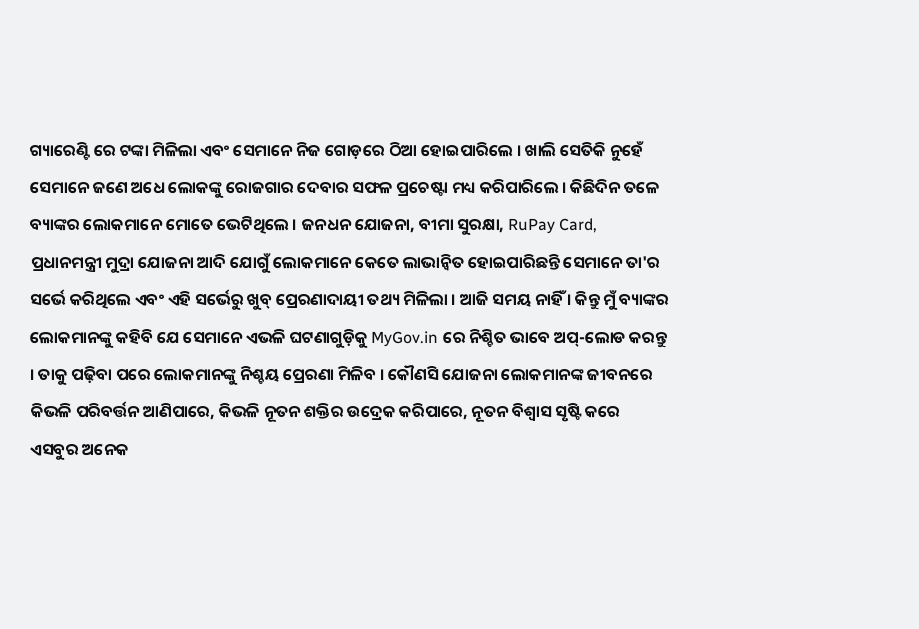ଗ୍ୟାରେଣ୍ଟି ରେ ଟଙ୍କା ମିଳିଲା ଏବଂ ସେମାନେ ନିଜ ଗୋଡ଼ରେ ଠିଆ ହୋଇପାରିଲେ । ଖାଲି ସେତିକି ନୁହେଁ ସେମାନେ ଜଣେ ଅଧେ ଲୋକଙ୍କୁ ରୋଜଗାର ଦେବାର ସଫଳ ପ୍ରଚେଷ୍ଟା ମଧ୍ୟ କରିପାରିଲେ । କିଛିଦିନ ତଳେ ବ୍ୟାଙ୍କର ଲୋକମାନେ ମୋତେ ଭେଟିଥିଲେ । ଜନଧନ ଯୋଜନା, ବୀମା ସୁରକ୍ଷା, RuPay Card, ପ୍ରଧାନମନ୍ତ୍ରୀ ମୁଦ୍ରା ଯୋଜନା ଆଦି ଯୋଗୁଁ ଲୋକମାନେ କେତେ ଲାଭାନ୍ୱିତ ହୋଇପାରିଛନ୍ତି ସେମାନେ ତା'ର ସର୍ଭେ କରିଥିଲେ ଏବଂ ଏହି ସର୍ଭେରୁ ଖୁବ୍ ପ୍ରେରଣାଦାୟୀ ତଥ୍ୟ ମିଳିଲା । ଆଜି ସମୟ ନାହିଁ । କିନ୍ତୁ ମୁଁ ବ୍ୟାଙ୍କର ଲୋକମାନଙ୍କୁ କହିବି ଯେ ସେମାନେ ଏଭଳି ଘଟଣାଗୁଡ଼ିକୁ MyGov.in ରେ ନିଶ୍ଚିତ ଭାବେ ଅପ୍-ଲୋଡ କରନ୍ତୁ । ତାକୁ ପଢ଼ିବା ପରେ ଲୋକମାନଙ୍କୁ ନିଶ୍ଚୟ ପ୍ରେରଣା ମିଳିବ । କୌଣସି ଯୋଜନା ଲୋକମାନଙ୍କ ଜୀବନରେ କିଭଳି ପରିବର୍ତ୍ତନ ଆଣିପାରେ, କିଭଳି ନୂତନ ଶକ୍ତିର ଉଦ୍ରେକ କରିପାରେ, ନୂତନ ବିଶ୍ୱାସ ସୃଷ୍ଟି କରେ ଏସବୁର ଅନେକ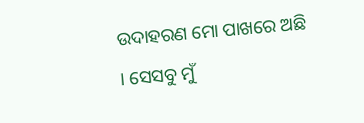ଉଦାହରଣ ମୋ ପାଖରେ ଅଛି । ସେସବୁ ମୁଁ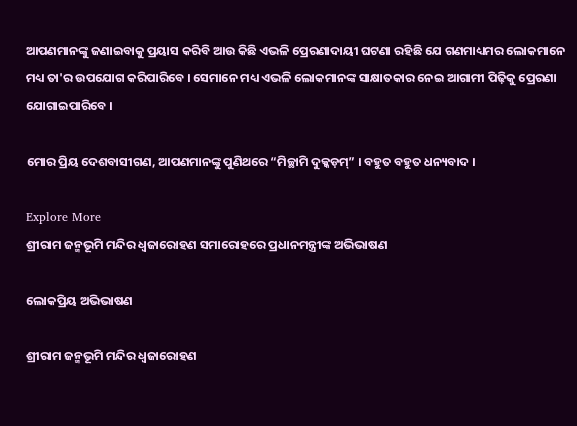ଆପଣମାନଙ୍କୁ ଜଣାଇବାକୁ ପ୍ରୟାସ କରିବି ଆଉ କିଛି ଏଭଳି ପ୍ରେରଣାଦାୟୀ ଘଟଣା ରହିଛି ଯେ ଗଣମାଧ୍ୟମର ଲୋକମାନେ ମଧ୍ୟ ତା'ର ଉପଯୋଗ କରିପାରିବେ । ସେମାନେ ମଧ୍ୟ ଏଭଳି ଲୋକମାନଙ୍କ ସାକ୍ଷାତକାର ନେଇ ଆଗାମୀ ପିଢ଼ିକୁ ପ୍ରେରଣା ଯୋଗାଇପାରିବେ ।

ମୋର ପ୍ରିୟ ଦେଶବାସୀଗଣ, ଆପଣମାନଙ୍କୁ ପୁଣିଥରେ “ମିଚ୍ଛାମି ଦୁକ୍କଡ଼ମ୍” । ବହୁତ ବହୁତ ଧନ୍ୟବାଦ ।

Explore More
ଶ୍ରୀରାମ ଜନ୍ମଭୂମି ମନ୍ଦିର ଧ୍ଵଜାରୋହଣ ସମାରୋହରେ ପ୍ରଧାନମନ୍ତ୍ରୀଙ୍କ ଅଭିଭାଷଣ

ଲୋକପ୍ରିୟ ଅଭିଭାଷଣ

ଶ୍ରୀରାମ ଜନ୍ମଭୂମି ମନ୍ଦିର ଧ୍ଵଜାରୋହଣ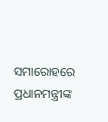ସମାରୋହରେ ପ୍ରଧାନମନ୍ତ୍ରୀଙ୍କ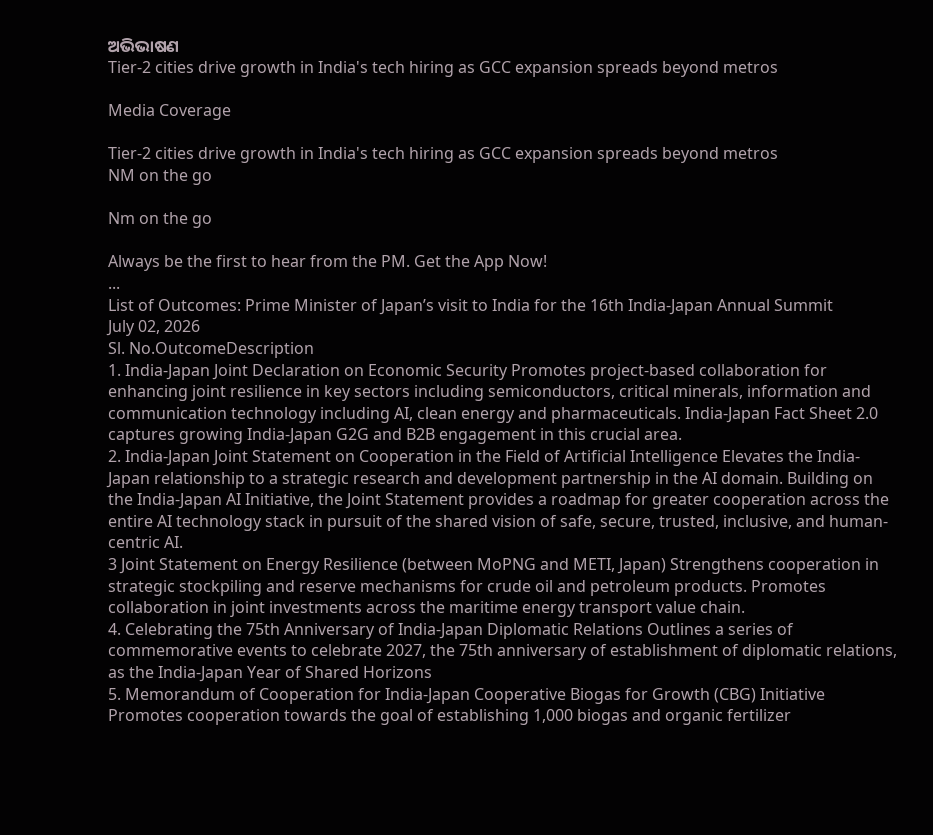ଅଭିଭାଷଣ
Tier-2 cities drive growth in India's tech hiring as GCC expansion spreads beyond metros

Media Coverage

Tier-2 cities drive growth in India's tech hiring as GCC expansion spreads beyond metros
NM on the go

Nm on the go

Always be the first to hear from the PM. Get the App Now!
...
List of Outcomes: Prime Minister of Japan’s visit to India for the 16th India-Japan Annual Summit
July 02, 2026
Sl. No.OutcomeDescription
1. India-Japan Joint Declaration on Economic Security Promotes project-based collaboration for enhancing joint resilience in key sectors including semiconductors, critical minerals, information and communication technology including AI, clean energy and pharmaceuticals. India-Japan Fact Sheet 2.0 captures growing India-Japan G2G and B2B engagement in this crucial area.
2. India-Japan Joint Statement on Cooperation in the Field of Artificial Intelligence Elevates the India-Japan relationship to a strategic research and development partnership in the AI domain. Building on the India-Japan AI Initiative, the Joint Statement provides a roadmap for greater cooperation across the entire AI technology stack in pursuit of the shared vision of safe, secure, trusted, inclusive, and human-centric AI.
3 Joint Statement on Energy Resilience (between MoPNG and METI, Japan) Strengthens cooperation in strategic stockpiling and reserve mechanisms for crude oil and petroleum products. Promotes collaboration in joint investments across the maritime energy transport value chain.
4. Celebrating the 75th Anniversary of India-Japan Diplomatic Relations Outlines a series of commemorative events to celebrate 2027, the 75th anniversary of establishment of diplomatic relations, as the India-Japan Year of Shared Horizons
5. Memorandum of Cooperation for India-Japan Cooperative Biogas for Growth (CBG) Initiative Promotes cooperation towards the goal of establishing 1,000 biogas and organic fertilizer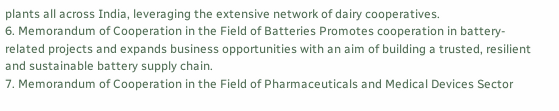plants all across India, leveraging the extensive network of dairy cooperatives.
6. Memorandum of Cooperation in the Field of Batteries Promotes cooperation in battery-related projects and expands business opportunities with an aim of building a trusted, resilient and sustainable battery supply chain.
7. Memorandum of Cooperation in the Field of Pharmaceuticals and Medical Devices Sector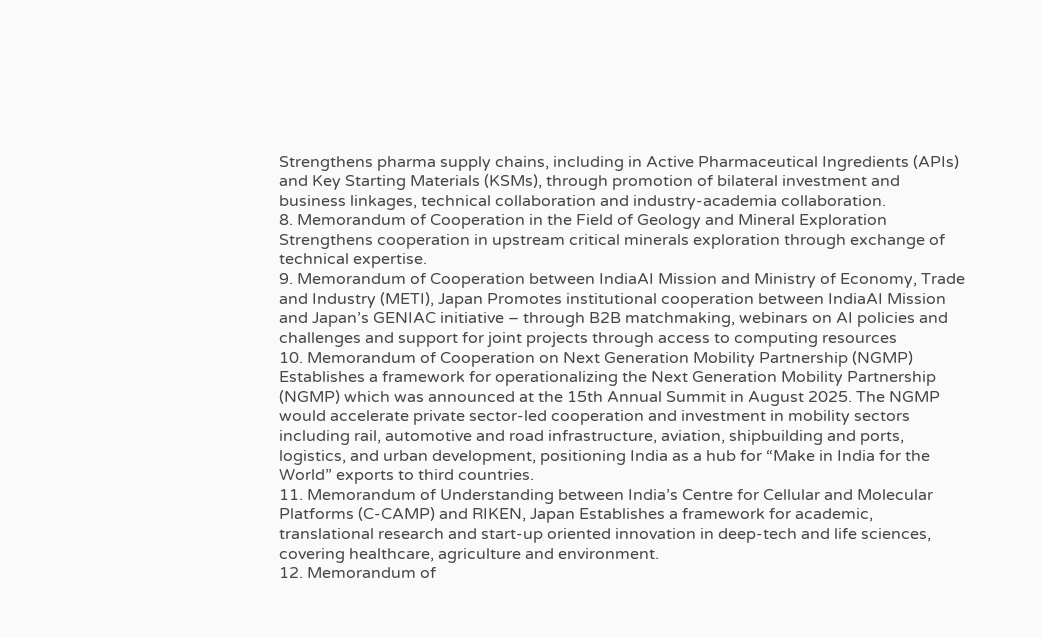Strengthens pharma supply chains, including in Active Pharmaceutical Ingredients (APIs) and Key Starting Materials (KSMs), through promotion of bilateral investment and business linkages, technical collaboration and industry-academia collaboration.
8. Memorandum of Cooperation in the Field of Geology and Mineral Exploration Strengthens cooperation in upstream critical minerals exploration through exchange of technical expertise.
9. Memorandum of Cooperation between IndiaAI Mission and Ministry of Economy, Trade and Industry (METI), Japan Promotes institutional cooperation between IndiaAI Mission and Japan’s GENIAC initiative – through B2B matchmaking, webinars on AI policies and challenges and support for joint projects through access to computing resources
10. Memorandum of Cooperation on Next Generation Mobility Partnership (NGMP) Establishes a framework for operationalizing the Next Generation Mobility Partnership (NGMP) which was announced at the 15th Annual Summit in August 2025. The NGMP would accelerate private sector-led cooperation and investment in mobility sectors including rail, automotive and road infrastructure, aviation, shipbuilding and ports, logistics, and urban development, positioning India as a hub for “Make in India for the World” exports to third countries.
11. Memorandum of Understanding between India’s Centre for Cellular and Molecular Platforms (C-CAMP) and RIKEN, Japan Establishes a framework for academic, translational research and start-up oriented innovation in deep-tech and life sciences, covering healthcare, agriculture and environment.
12. Memorandum of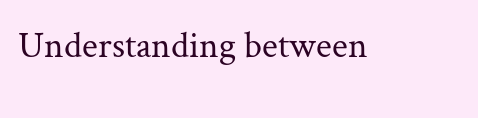Understanding between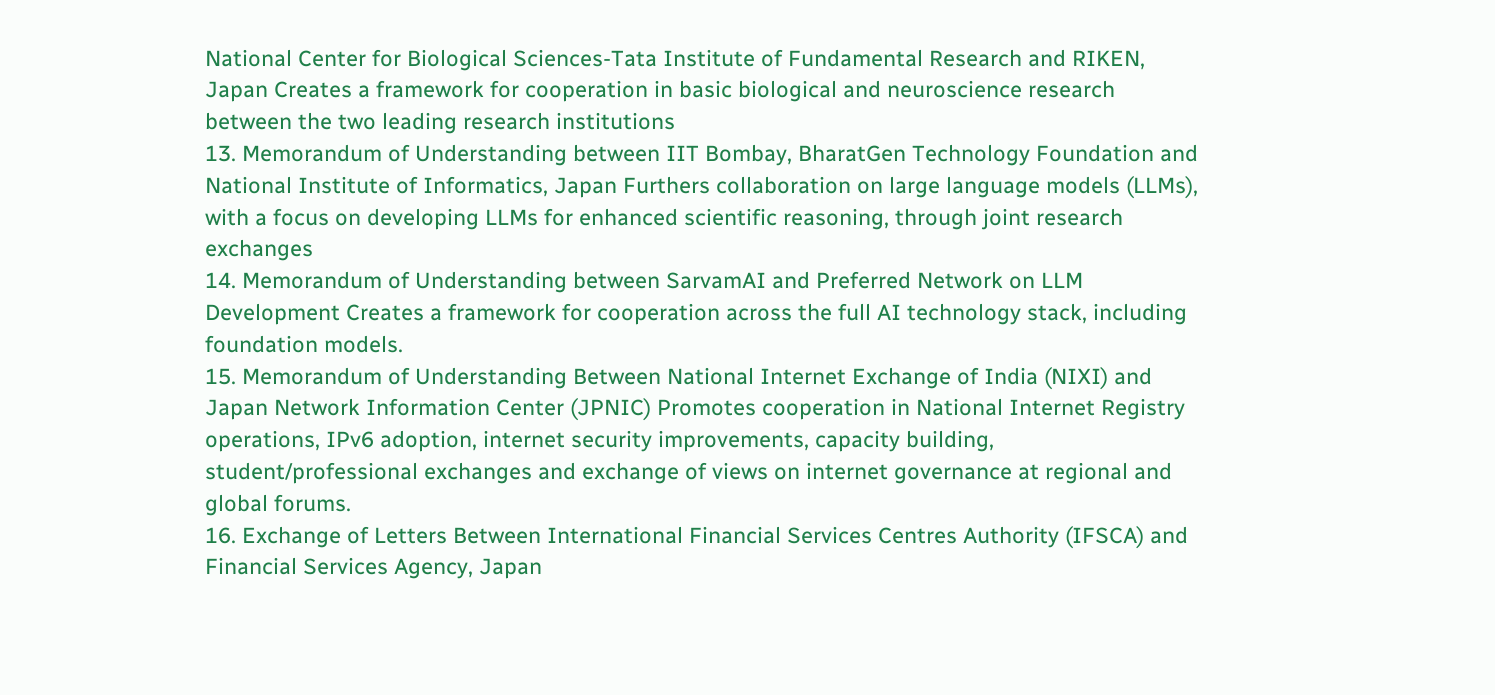National Center for Biological Sciences-Tata Institute of Fundamental Research and RIKEN, Japan Creates a framework for cooperation in basic biological and neuroscience research between the two leading research institutions
13. Memorandum of Understanding between IIT Bombay, BharatGen Technology Foundation and National Institute of Informatics, Japan Furthers collaboration on large language models (LLMs), with a focus on developing LLMs for enhanced scientific reasoning, through joint research exchanges
14. Memorandum of Understanding between SarvamAI and Preferred Network on LLM Development Creates a framework for cooperation across the full AI technology stack, including foundation models.
15. Memorandum of Understanding Between National Internet Exchange of India (NIXI) and Japan Network Information Center (JPNIC) Promotes cooperation in National Internet Registry operations, IPv6 adoption, internet security improvements, capacity building, student/professional exchanges and exchange of views on internet governance at regional and global forums.
16. Exchange of Letters Between International Financial Services Centres Authority (IFSCA) and Financial Services Agency, Japan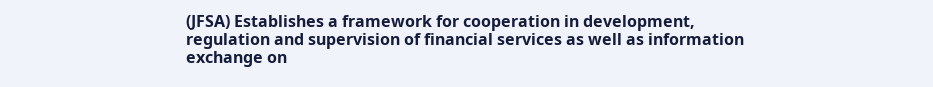(JFSA) Establishes a framework for cooperation in development, regulation and supervision of financial services as well as information exchange on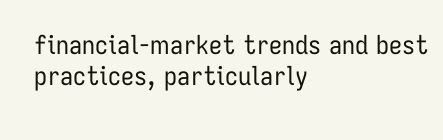financial-market trends and best practices, particularly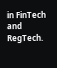in FinTech and RegTech.